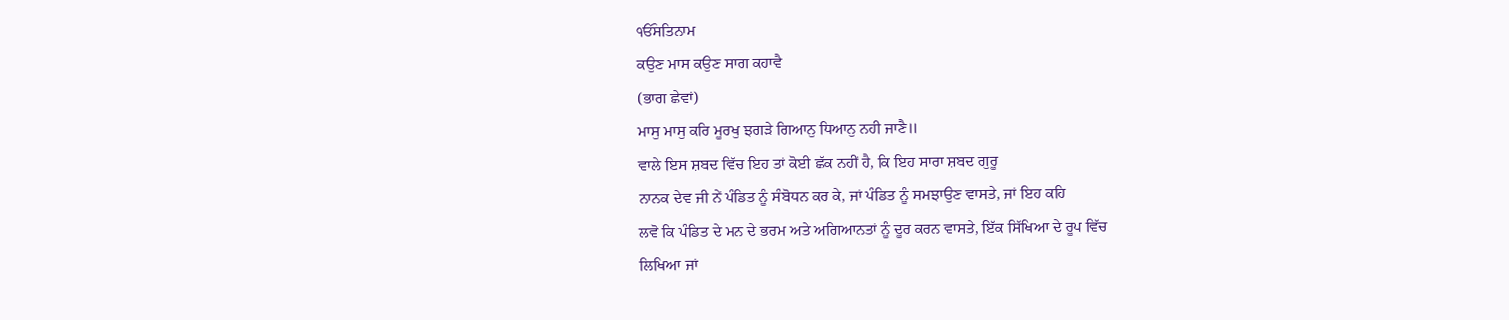ੴਸਤਿਨਾਮ
ਕਉਣ ਮਾਸ ਕਉਣ ਸਾਗ ਕਹਾਵੈ
(ਭਾਗ ਛੇਵਾਂ)
ਮਾਸੁ ਮਾਸੁ ਕਰਿ ਮੂਰਖੁ ਝਗੜੇ ਗਿਆਨੁ ਧਿਆਨੁ ਨਹੀ ਜਾਣੈ॥
ਵਾਲੇ ਇਸ ਸ਼ਬਦ ਵਿੱਚ ਇਹ ਤਾਂ ਕੋਈ ਛੱਕ ਨਹੀਂ ਹੈ, ਕਿ ਇਹ ਸਾਰਾ ਸ਼ਬਦ ਗੁਰੂ
ਨਾਨਕ ਦੇਵ ਜੀ ਨੇਂ ਪੰਡਿਤ ਨੂੰ ਸੰਬੋਧਨ ਕਰ ਕੇ, ਜਾਂ ਪੰਡਿਤ ਨੂੰ ਸਮਝਾਉਣ ਵਾਸਤੇ, ਜਾਂ ਇਹ ਕਹਿ
ਲਵੋ ਕਿ ਪੰਡਿਤ ਦੇ ਮਨ ਦੇ ਭਰਮ ਅਤੇ ਅਗਿਆਨਤਾਂ ਨੂੰ ਦੂਰ ਕਰਨ ਵਾਸਤੇ, ਇੱਕ ਸਿੱਖਿਆ ਦੇ ਰੂਪ ਵਿੱਚ
ਲਿਖਿਆ ਜਾਂ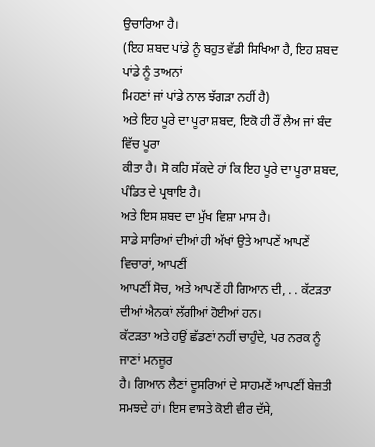ਉਚਾਰਿਆ ਹੈ।
(ਇਹ ਸ਼ਬਦ ਪਾਂਡੇ ਨੂੰ ਬਹੁਤ ਵੱਡੀ ਸਿਖਿਆ ਹੈ, ਇਹ ਸ਼ਬਦ ਪਾਂਡੇ ਨੂੰ ਤਾਅਨਾਂ
ਮਿਹਣਾਂ ਜਾਂ ਪਾਂਡੇ ਨਾਲ ਝੱਗੜਾ ਨਹੀਂ ਹੈ)
ਅਤੇ ਇਹ ਪੂਰੇ ਦਾ ਪੂਰਾ ਸ਼ਬਦ, ਇਕੋ ਹੀ ਰੌਂ ਲੈਅ ਜਾਂ ਬੰਦ ਵਿੱਚ ਪੂਰਾ
ਕੀਤਾ ਹੈ। ਸੋ ਕਹਿ ਸੱਕਦੇ ਹਾਂ ਕਿ ਇਹ ਪੂਰੇ ਦਾ ਪੂਰਾ ਸ਼ਬਦ, ਪੰਡਿਤ ਦੇ ਪ੍ਰਥਾਇ ਹੈ।
ਅਤੇ ਇਸ ਸ਼ਬਦ ਦਾ ਮੁੱਖ ਵਿਸ਼ਾ ਮਾਸ ਹੈ।
ਸਾਡੇ ਸਾਰਿਆਂ ਦੀਆਂ ਹੀ ਅੱਖਾਂ ਉਤੇ ਆਪਣੇਂ ਆਪਣੇਂ ਵਿਚਾਰਾਂ, ਆਪਣੀਂ
ਆਪਣੀਂ ਸੋਚ, ਅਤੇ ਆਪਣੇਂ ਹੀ ਗਿਆਨ ਦੀ, . . ਕੱਟੜਤਾ ਦੀਆਂ ਐਨਕਾਂ ਲੱਗੀਆਂ ਹੋਈਆਂ ਹਨ।
ਕੱਟੜਤਾ ਅਤੇ ਹਉਂ ਛੱਡਣਾਂ ਨਹੀਂ ਚਾਹੁੰਦੇ, ਪਰ ਨਰਕ ਨੂੰ ਜਾਣਾਂ ਮਨਜ਼ੂਰ
ਹੈ। ਗਿਆਨ ਲੈਣਾਂ ਦੂਸਰਿਆਂ ਦੇ ਸਾਹਮਣੇਂ ਆਪਣੀਂ ਬੇਜ਼ਤੀ ਸਮਝਦੇ ਹਾਂ। ਇਸ ਵਾਸਤੇ ਕੋਈ ਵੀਰ ਦੱਸੇ,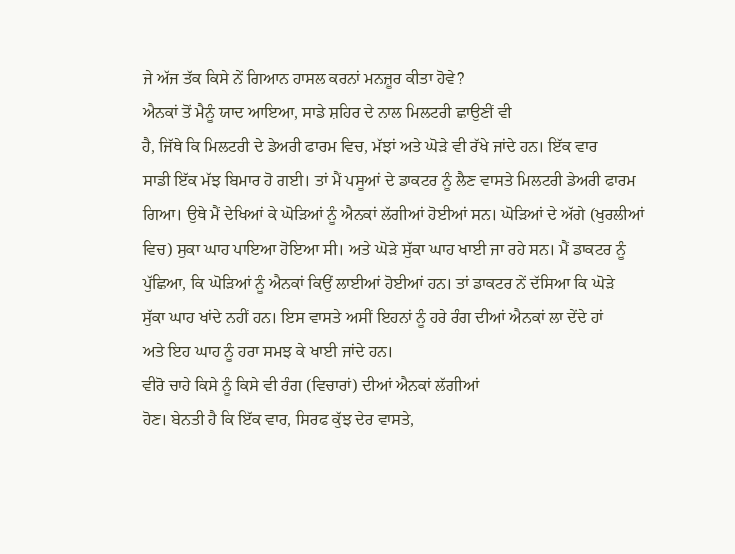ਜੇ ਅੱਜ ਤੱਕ ਕਿਸੇ ਨੇਂ ਗਿਆਨ ਹਾਸਲ ਕਰਨਾਂ ਮਨਜ਼ੂਰ ਕੀਤਾ ਹੋਵੇ?
ਐਨਕਾਂ ਤੋਂ ਮੈਨੂੰ ਯਾਦ ਆਇਆ, ਸਾਡੇ ਸ਼ਹਿਰ ਦੇ ਨਾਲ ਮਿਲਟਰੀ ਛਾਉਣੀਂ ਵੀ
ਹੈ, ਜਿੱਥੇ ਕਿ ਮਿਲਟਰੀ ਦੇ ਡੇਅਰੀ ਫਾਰਮ ਵਿਚ, ਮੱਝਾਂ ਅਤੇ ਘੋੜੇ ਵੀ ਰੱਖੇ ਜਾਂਦੇ ਹਨ। ਇੱਕ ਵਾਰ
ਸਾਡੀ ਇੱਕ ਮੱਝ ਬਿਮਾਰ ਹੋ ਗਈ। ਤਾਂ ਮੈਂ ਪਸੂਆਂ ਦੇ ਡਾਕਟਰ ਨੂੰ ਲੈਣ ਵਾਸਤੇ ਮਿਲਟਰੀ ਡੇਅਰੀ ਫਾਰਮ
ਗਿਆ। ਉਥੇ ਮੈਂ ਦੇਖਿਆਂ ਕੇ ਘੋੜਿਆਂ ਨੂੰ ਐਨਕਾਂ ਲੱਗੀਆਂ ਹੋਈਆਂ ਸਨ। ਘੋੜਿਆਂ ਦੇ ਅੱਗੇ (ਖੁਰਲੀਆਂ
ਵਿਚ) ਸੁਕਾ ਘਾਹ ਪਾਇਆ ਹੋਇਆ ਸੀ। ਅਤੇ ਘੋੜੇ ਸੁੱਕਾ ਘਾਹ ਖਾਈ ਜਾ ਰਹੇ ਸਨ। ਮੈਂ ਡਾਕਟਰ ਨੂੰ
ਪੁੱਛਿਆ, ਕਿ ਘੋੜਿਆਂ ਨੂੰ ਐਨਕਾਂ ਕਿਉਂ ਲਾਈਆਂ ਹੋਈਆਂ ਹਨ। ਤਾਂ ਡਾਕਟਰ ਨੇਂ ਦੱਸਿਆ ਕਿ ਘੋੜੇ
ਸੁੱਕਾ ਘਾਹ ਖਾਂਦੇ ਨਹੀਂ ਹਨ। ਇਸ ਵਾਸਤੇ ਅਸੀਂ ਇਹਨਾਂ ਨੂੰ ਹਰੇ ਰੰਗ ਦੀਆਂ ਐਨਕਾਂ ਲਾ ਦੇਂਦੇ ਹਾਂ
ਅਤੇ ਇਹ ਘਾਹ ਨੂੰ ਹਰਾ ਸਮਝ ਕੇ ਖਾਈ ਜਾਂਦੇ ਹਨ।
ਵੀਰੋ ਚਾਹੇ ਕਿਸੇ ਨੂੰ ਕਿਸੇ ਵੀ ਰੰਗ (ਵਿਚਾਰਾਂ) ਦੀਆਂ ਐਨਕਾਂ ਲੱਗੀਆਂ
ਹੋਣ। ਬੇਨਤੀ ਹੈ ਕਿ ਇੱਕ ਵਾਰ, ਸਿਰਫ ਕੁੱਝ ਦੇਰ ਵਾਸਤੇ,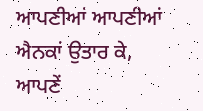ਆਪਣੀਆਂ ਆਪਣੀਆਂ ਐਨਕਾਂ ਉਤਾਰ ਕੇ,
ਆਪਣੇਂ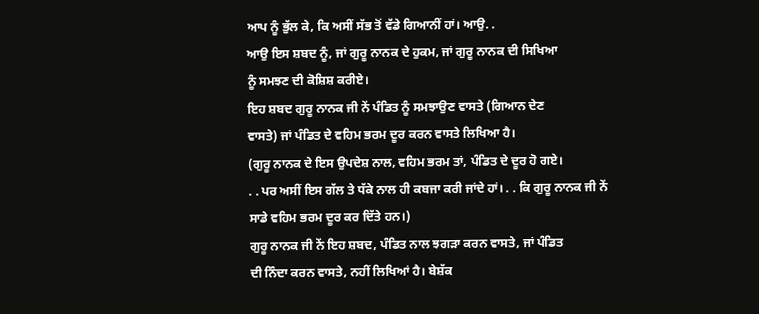ਆਪ ਨੂੰ ਭੁੱਲ ਕੇ, ਕਿ ਅਸੀਂ ਸੱਭ ਤੋਂ ਵੱਡੇ ਗਿਆਨੀਂ ਹਾਂ। ਆਉ. .
ਆਉ ਇਸ ਸ਼ਬਦ ਨੂੰ, ਜਾਂ ਗੁਰੂ ਨਾਨਕ ਦੇ ਹੁਕਮ, ਜਾਂ ਗੁਰੂ ਨਾਨਕ ਦੀ ਸਿਖਿਆ
ਨੂੰ ਸਮਝਣ ਦੀ ਕੋਸ਼ਿਸ਼ ਕਰੀਏ।
ਇਹ ਸ਼ਬਦ ਗੁਰੂ ਨਾਨਕ ਜੀ ਨੇਂ ਪੰਡਿਤ ਨੂੰ ਸਮਝਾਉਣ ਵਾਸਤੇ (ਗਿਆਨ ਦੇਣ
ਵਾਸਤੇ) ਜਾਂ ਪੰਡਿਤ ਦੇ ਵਹਿਮ ਭਰਮ ਦੂਰ ਕਰਨ ਵਾਸਤੇ ਲਿਖਿਆ ਹੈ।
(ਗੁਰੂ ਨਾਨਕ ਦੇ ਇਸ ਉਪਦੇਸ਼ ਨਾਲ, ਵਹਿਮ ਭਰਮ ਤਾਂ, ਪੰਡਿਤ ਦੇ ਦੂਰ ਹੋ ਗਏ।
. . ਪਰ ਅਸੀਂ ਇਸ ਗੱਲ ਤੇ ਧੱਕੇ ਨਾਲ ਹੀ ਕਬਜਾ ਕਰੀ ਜਾਂਦੇ ਹਾਂ। . . ਕਿ ਗੁਰੂ ਨਾਨਕ ਜੀ ਨੇਂ
ਸਾਡੇ ਵਹਿਮ ਭਰਮ ਦੂਰ ਕਰ ਦਿੱਤੇ ਹਨ।)
ਗੁਰੂ ਨਾਨਕ ਜੀ ਨੇਂ ਇਹ ਸ਼ਬਦ, ਪੰਡਿਤ ਨਾਲ ਝਗੜਾ ਕਰਨ ਵਾਸਤੇ, ਜਾਂ ਪੰਡਿਤ
ਦੀ ਨਿੰਦਾ ਕਰਨ ਵਾਸਤੇ, ਨਹੀਂ ਲਿਖਿਆਂ ਹੈ। ਬੇਸ਼ੱਕ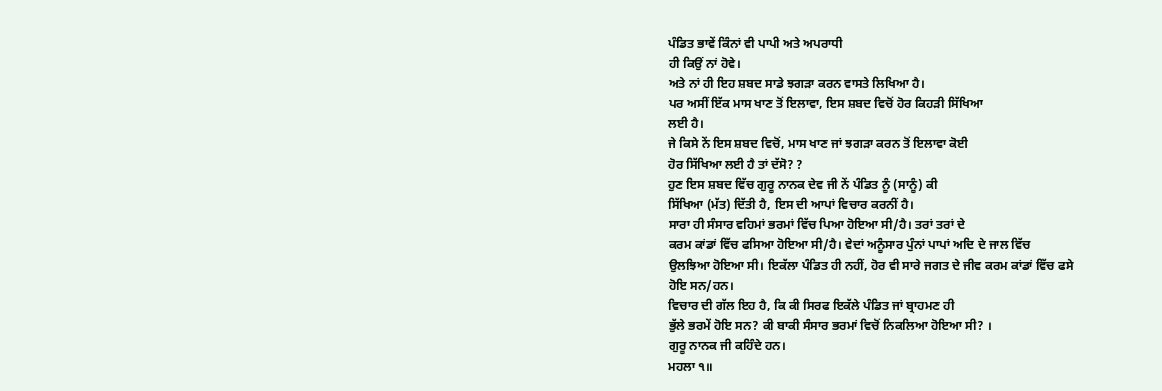ਪੰਡਿਤ ਭਾਵੇਂ ਕਿੰਨਾਂ ਵੀ ਪਾਪੀ ਅਤੇ ਅਪਰਾਧੀ
ਹੀ ਕਿਉਂ ਨਾਂ ਹੋਵੇ।
ਅਤੇ ਨਾਂ ਹੀ ਇਹ ਸ਼ਬਦ ਸਾਡੇ ਝਗੜਾ ਕਰਨ ਵਾਸਤੇ ਲਿਖਿਆ ਹੈ।
ਪਰ ਅਸੀਂ ਇੱਕ ਮਾਸ ਖਾਣ ਤੋਂ ਇਲਾਵਾ, ਇਸ ਸ਼ਬਦ ਵਿਚੋਂ ਹੋਰ ਕਿਹੜੀ ਸਿੱਖਿਆ
ਲਈ ਹੈ।
ਜੇ ਕਿਸੇ ਨੇਂ ਇਸ ਸ਼ਬਦ ਵਿਚੋਂ, ਮਾਸ ਖਾਣ ਜਾਂ ਝਗੜਾ ਕਰਨ ਤੋਂ ਇਲਾਵਾ ਕੋਈ
ਹੋਰ ਸਿੱਖਿਆ ਲਈ ਹੈ ਤਾਂ ਦੱਸੋ? ?
ਹੁਣ ਇਸ ਸ਼ਬਦ ਵਿੱਚ ਗੁਰੂ ਨਾਨਕ ਦੇਵ ਜੀ ਨੇਂ ਪੰਡਿਤ ਨੂੰ (ਸਾਨੂੰ) ਕੀ
ਸਿੱਖਿਆ (ਮੱਤ) ਦਿੱਤੀ ਹੈ, ਇਸ ਦੀ ਆਪਾਂ ਵਿਚਾਰ ਕਰਨੀਂ ਹੈ।
ਸਾਰਾ ਹੀ ਸੰਸਾਰ ਵਹਿਮਾਂ ਭਰਮਾਂ ਵਿੱਚ ਪਿਆ ਹੋਇਆ ਸੀ/ਹੈ। ਤਰਾਂ ਤਰਾਂ ਦੇ
ਕਰਮ ਕਾਂਡਾਂ ਵਿੱਚ ਫਸਿਆ ਹੋਇਆ ਸੀ/ਹੈ। ਵੇਦਾਂ ਅਨੂੰਸਾਰ ਪੁੰਨਾਂ ਪਾਪਾਂ ਅਦਿ ਦੇ ਜਾਲ ਵਿੱਚ
ਉਲਝਿਆ ਹੋਇਆ ਸੀ। ਇਕੱਲਾ ਪੰਡਿਤ ਹੀ ਨਹੀਂ, ਹੋਰ ਵੀ ਸਾਰੇ ਜਗਤ ਦੇ ਜੀਵ ਕਰਮ ਕਾਂਡਾਂ ਵਿੱਚ ਫਸੇ
ਹੋਇ ਸਨ/ਹਨ।
ਵਿਚਾਰ ਦੀ ਗੱਲ ਇਹ ਹੈ, ਕਿ ਕੀ ਸਿਰਫ ਇਕੱਲੇ ਪੰਡਿਤ ਜਾਂ ਬ੍ਰਾਹਮਣ ਹੀ
ਭੁੱਲੇ ਭਰਮੇਂ ਹੋਇ ਸਨ? ਕੀ ਬਾਕੀ ਸੰਸਾਰ ਭਰਮਾਂ ਵਿਚੋਂ ਨਿਕਲਿਆ ਹੋਇਆ ਸੀ? ।
ਗੁਰੂ ਨਾਨਕ ਜੀ ਕਹਿੰਦੇ ਹਨ।
ਮਹਲਾ ੧॥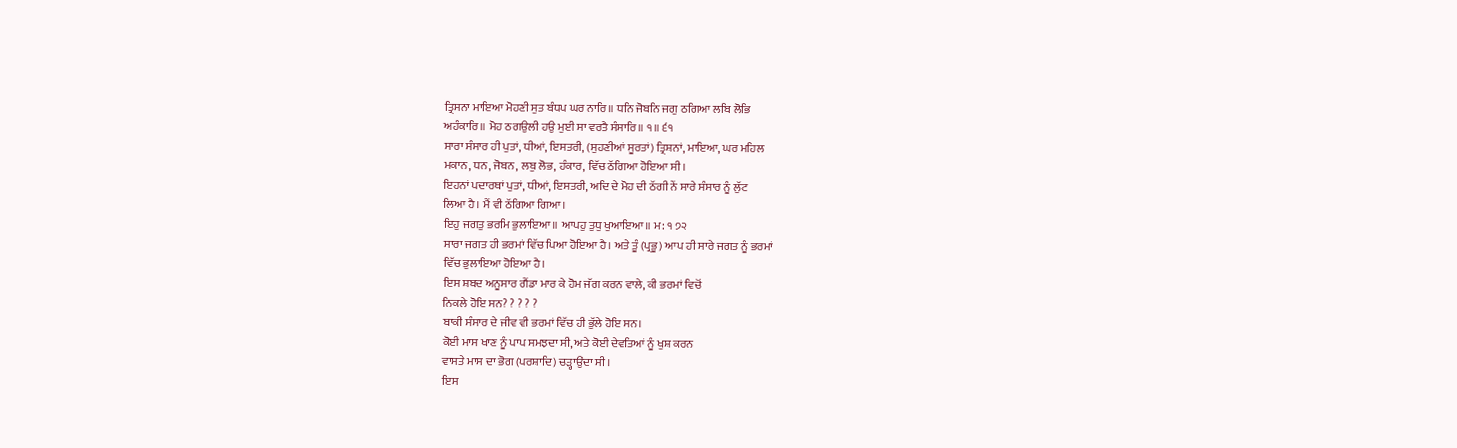ਤ੍ਰਿਸਨਾ ਮਾਇਆ ਮੋਹਣੀ ਸੁਤ ਬੰਧਪ ਘਰ ਨਾਰਿ॥ ਧਨਿ ਜੋਬਨਿ ਜਗੁ ਠਗਿਆ ਲਬਿ ਲੋਭਿ
ਅਹੰਕਾਰਿ॥ ਮੋਹ ਠਗਉਲੀ ਹਉ ਮੁਈ ਸਾ ਵਰਤੈ ਸੰਸਾਰਿ॥ ੧॥ ੬੧
ਸਾਰਾ ਸੰਸਾਰ ਹੀ ਪੁਤਾਂ, ਧੀਆਂ, ਇਸਤਰੀ, (ਸੁਹਣੀਆਂ ਸੂਰਤਾਂ) ਤ੍ਰਿਸ਼ਨਾਂ, ਮਾਇਆ, ਘਰ ਮਹਿਲ
ਮਕਾਨ, ਧਨ, ਜੋਬਨ, ਲਬੁ ਲੋਭ, ਹੰਕਾਰ, ਵਿੱਚ ਠੱਗਿਆ ਹੋਇਆ ਸੀ।
ਇਹਨਾਂ ਪਦਾਰਥਾਂ ਪੁਤਾਂ, ਧੀਆਂ, ਇਸਤਰੀ, ਅਦਿ ਦੇ ਮੋਹ ਦੀ ਠੱਗੀ ਨੇਂ ਸਾਰੇ ਸੰਸਾਰ ਨੂੰ ਲੁੱਟ
ਲਿਆ ਹੈ। ਮੈਂ ਵੀ ਠੱਗਿਆ ਗਿਆ।
ਇਹੁ ਜਗਤੁ ਭਰਮਿ ਭੁਲਾਇਆ॥ ਆਪਹੁ ਤੁਧੁ ਖੁਆਇਆ॥ ਮ: ੧ ੭੨
ਸਾਰਾ ਜਗਤ ਹੀ ਭਰਮਾਂ ਵਿੱਚ ਪਿਆ ਹੋਇਆ ਹੈ। ਅਤੇ ਤੂੰ (ਪ੍ਰਭੂ) ਆਪ ਹੀ ਸਾਰੇ ਜਗਤ ਨੂੰ ਭਰਮਾਂ
ਵਿੱਚ ਭੁਲਾਇਆ ਹੋਇਆ ਹੈ।
ਇਸ ਸ਼ਬਦ ਅਨੂਸਾਰ ਗੈਂਡਾ ਮਾਰ ਕੇ ਹੋਮ ਜੱਗ ਕਰਨ ਵਾਲੇ, ਕੀ ਭਰਮਾਂ ਵਿਚੋਂ
ਨਿਕਲੇ ਹੋਇ ਸਨ? ? ? ? ?
ਬਾਕੀ ਸੰਸਾਰ ਦੇ ਜੀਵ ਵੀ ਭਰਮਾਂ ਵਿੱਚ ਹੀ ਭੁੱਲੇ ਹੋਇ ਸਨ।
ਕੋਈ ਮਾਸ ਖਾਣ ਨੂੰ ਪਾਪ ਸਮਝਦਾ ਸੀ, ਅਤੇ ਕੋਈ ਦੇਵਤਿਆਂ ਨੂੰ ਖੁਸ਼ ਕਰਨ
ਵਾਸਤੇ ਮਾਸ ਦਾ ਭੋਗ (ਪਰਸ਼ਾਦਿ) ਚੜ੍ਹਾਉਂਦਾ ਸੀ।
ਇਸ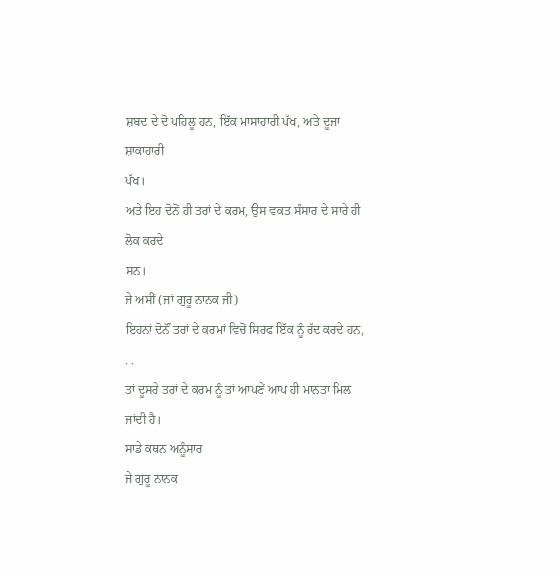ਸ਼ਬਦ ਦੇ ਦੋ ਪਹਿਲੂ ਹਨ, ਇੱਕ ਮਾਸਾਹਾਰੀ ਪੱਖ, ਅਤੇ ਦੂਜਾ ਸ਼ਾਕਾਹਾਰੀ
ਪੱਖ।
ਅਤੇ ਇਹ ਦੋਨੋਂ ਹੀ ਤਰਾਂ ਦੇ ਕਰਮ, ਉਸ ਵਕਤ ਸੰਸਾਰ ਦੇ ਸਾਰੇ ਹੀ ਲੋਕ ਕਰਦੇ
ਸਨ।
ਜੇ ਅਸੀਂ (ਜਾਂ ਗੁਰੂ ਨਾਨਕ ਜੀ)
ਇਹਨਾਂ ਦੋਨੌਂ ਤਰਾਂ ਦੇ ਕਰਮਾਂ ਵਿਚੋਂ ਸਿਰਫ ਇੱਕ ਨੂੰ ਰੱਦ ਕਰਦੇ ਹਨ,
. .
ਤਾਂ ਦੂਸਰੇ ਤਰਾਂ ਦੇ ਕਰਮ ਨੂੰ ਤਾਂ ਆਪਣੇਂ ਆਪ ਹੀ ਮਾਨਤਾ ਮਿਲ ਜਾਂਦੀ ਹੈ।
ਸਾਡੇ ਕਥਨ ਅਨੂੰਸਾਰ
ਜੇ ਗੁਰੂ ਨਾਨਕ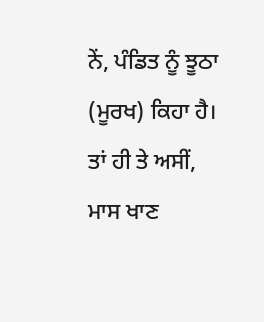ਨੇਂ, ਪੰਡਿਤ ਨੂੰ ਝੂਠਾ (ਮੂਰਖ) ਕਿਹਾ ਹੈ।
ਤਾਂ ਹੀ ਤੇ ਅਸੀਂ,
ਮਾਸ ਖਾਣ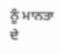ਨੂੰ ਮਾਨਤਾ ਦੇ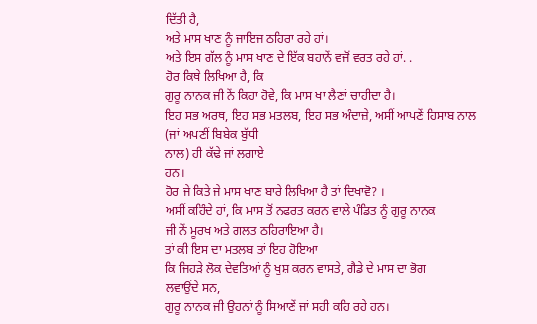ਦਿੱਤੀ ਹੈ,
ਅਤੇ ਮਾਸ ਖਾਣ ਨੂੰ ਜਾਇਜ ਠਹਿਰਾ ਰਹੇ ਹਾਂ।
ਅਤੇ ਇਸ ਗੱਲ ਨੂੰ ਮਾਸ ਖਾਣ ਦੇ ਇੱਕ ਬਹਾਨੇਂ ਵਜੋਂ ਵਰਤ ਰਹੇ ਹਾਂ. .
ਹੋਰ ਕਿਥੇ ਲਿਖਿਆ ਹੈ, ਕਿ
ਗੁਰੂ ਨਾਨਕ ਜੀ ਨੇਂ ਕਿਹਾ ਹੋਵੇ, ਕਿ ਮਾਸ ਖਾ ਲੈਣਾਂ ਚਾਹੀਦਾ ਹੈ।
ਇਹ ਸਭ ਅਰਥ, ਇਹ ਸਭ ਮਤਲਬ, ਇਹ ਸਭ ਅੰਦਾਜ਼ੇ, ਅਸੀਂ ਆਪਣੇਂ ਹਿਸਾਬ ਨਾਲ
(ਜਾਂ ਅਪਣੀਂ ਬਿਬੇਕ ਬੁੱਧੀ
ਨਾਲ) ਹੀ ਕੱਢੇ ਜਾਂ ਲਗਾਏ
ਹਨ।
ਹੋਰ ਜੇ ਕਿਤੇ ਜੇ ਮਾਸ ਖਾਣ ਬਾਰੇ ਲਿਖਿਆ ਹੈ ਤਾਂ ਦਿਖਾਵੋ? ।
ਅਸੀਂ ਕਹਿੰਦੇ ਹਾਂ, ਕਿ ਮਾਸ ਤੋਂ ਨਫਰਤ ਕਰਨ ਵਾਲੇ ਪੰਡਿਤ ਨੂੰ ਗੁਰੂ ਨਾਨਕ
ਜੀ ਨੇਂ ਮੂਰਖ ਅਤੇ ਗਲਤ ਠਹਿਰਾਇਆ ਹੈ।
ਤਾਂ ਕੀ ਇਸ ਦਾ ਮਤਲਬ ਤਾਂ ਇਹ ਹੋਇਆ
ਕਿ ਜਿਹੜੇ ਲੋਕ ਦੇਵਤਿਆਂ ਨੂੰ ਖੁਸ਼ ਕਰਨ ਵਾਸਤੇ, ਗੈਡੇ ਦੇ ਮਾਸ ਦਾ ਭੋਗ
ਲਵਾਉਂਦੇ ਸਨ,
ਗੁਰੂ ਨਾਨਕ ਜੀ ਉਹਨਾਂ ਨੂੰ ਸਿਆਣੇਂ ਜਾਂ ਸਹੀ ਕਹਿ ਰਹੇ ਹਨ।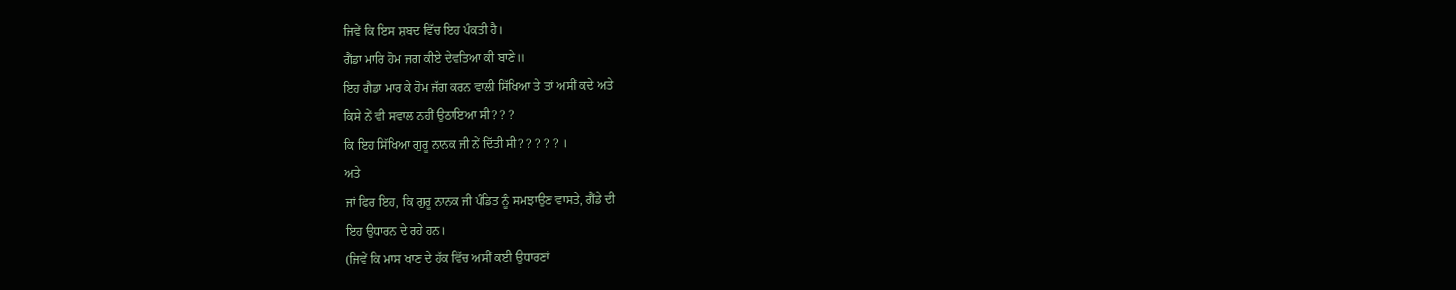ਜਿਵੇਂ ਕਿ ਇਸ ਸ਼ਬਦ ਵਿੱਚ ਇਹ ਪੰਕਤੀ ਹੈ।
ਗੈਂਡਾ ਮਾਰਿ ਹੋਮ ਜਗ ਕੀਏ ਦੇਵਤਿਆ ਕੀ ਬਾਣੇ॥
ਇਹ ਗੈਡਾ ਮਾਰ ਕੇ ਹੋਮ ਜੱਗ ਕਰਨ ਵਾਲੀ ਸਿੱਖਿਆ ਤੇ ਤਾਂ ਅਸੀਂ ਕਦੇ ਅਤੇ
ਕਿਸੇ ਨੇਂ ਵੀ ਸਵਾਲ ਨਹੀਂ ਉਠਾਇਆ ਸੀ? ? ?
ਕਿ ਇਹ ਸਿੱਖਿਆ ਗੁਰੂ ਨਾਨਕ ਜੀ ਨੇਂ ਦਿੱਤੀ ਸੀ? ? ? ? ? ।
ਅਤੇ
ਜਾਂ ਫਿਰ ਇਹ, ਕਿ ਗੁਰੂ ਨਾਨਕ ਜੀ ਪੰਡਿਤ ਨੂੰ ਸਮਝਾਉਣ ਵਾਸਤੇ, ਗੈਂਡੇ ਦੀ
ਇਹ ਉਧਾਰਨ ਦੇ ਰਹੇ ਹਨ।
(ਜਿਵੇਂ ਕਿ ਮਾਸ ਖਾਣ ਦੇ ਹੱਕ ਵਿੱਚ ਅਸੀਂ ਕਈ ਉਧਾਰਣਾਂ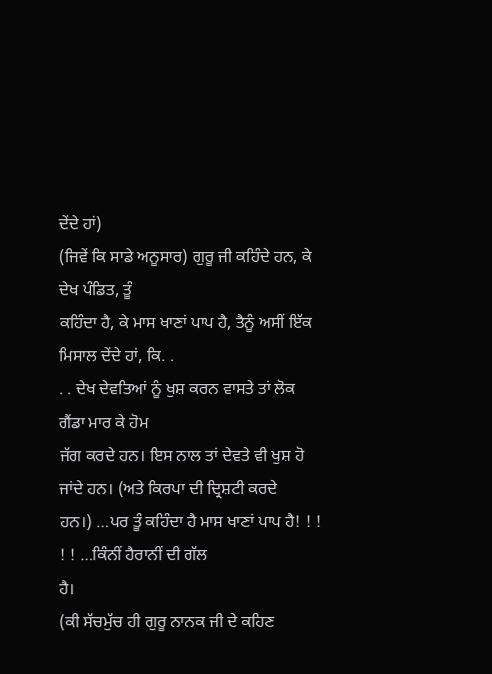ਦੇਂਦੇ ਹਾਂ)
(ਜਿਵੇਂ ਕਿ ਸਾਡੇ ਅਨੂਸਾਰ) ਗੁਰੂ ਜੀ ਕਹਿੰਦੇ ਹਨ, ਕੇ ਦੇਖ ਪੰਡਿਤ, ਤੂੰ
ਕਹਿੰਦਾ ਹੈ, ਕੇ ਮਾਸ ਖਾਣਾਂ ਪਾਪ ਹੈ, ਤੈਨੂੰ ਅਸੀਂ ਇੱਕ ਮਿਸਾਲ ਦੇਂਦੇ ਹਾਂ, ਕਿ. .
. . ਦੇਖ ਦੇਵਤਿਆਂ ਨੂੰ ਖੁਸ਼ ਕਰਨ ਵਾਸਤੇ ਤਾਂ ਲੋਕ ਗੈਂਡਾ ਮਾਰ ਕੇ ਹੋਮ
ਜੱਗ ਕਰਦੇ ਹਨ। ਇਸ ਨਾਲ ਤਾਂ ਦੇਵਤੇ ਵੀ ਖੁਸ਼ ਹੋ ਜਾਂਦੇ ਹਨ। (ਅਤੇ ਕਿਰਪਾ ਦੀ ਦ੍ਰਿਸ਼ਟੀ ਕਰਦੇ
ਹਨ।) …ਪਰ ਤੂੰ ਕਹਿੰਦਾ ਹੈ ਮਾਸ ਖਾਣਾਂ ਪਾਪ ਹੈ! ! ! ! ! …ਕਿੰਨੀਂ ਹੈਰਾਨੀਂ ਦੀ ਗੱਲ
ਹੈ।
(ਕੀ ਸੱਚਮੁੱਚ ਹੀ ਗੁਰੂ ਨਾਨਕ ਜੀ ਦੇ ਕਹਿਣ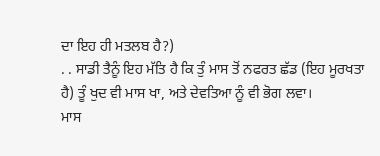ਦਾ ਇਹ ਹੀ ਮਤਲਬ ਹੈ?)
. . ਸਾਡੀ ਤੈਨੂੰ ਇਹ ਮੱਤਿ ਹੈ ਕਿ ਤੁੰ ਮਾਸ ਤੋਂ ਨਫਰਤ ਛੱਡ (ਇਹ ਮੂਰਖਤਾ
ਹੈ) ਤੂੰ ਖੁਦ ਵੀ ਮਾਸ ਖਾ, ਅਤੇ ਦੇਵਤਿਆ ਨੂੰ ਵੀ ਭੋਗ ਲਵਾ।
ਮਾਸ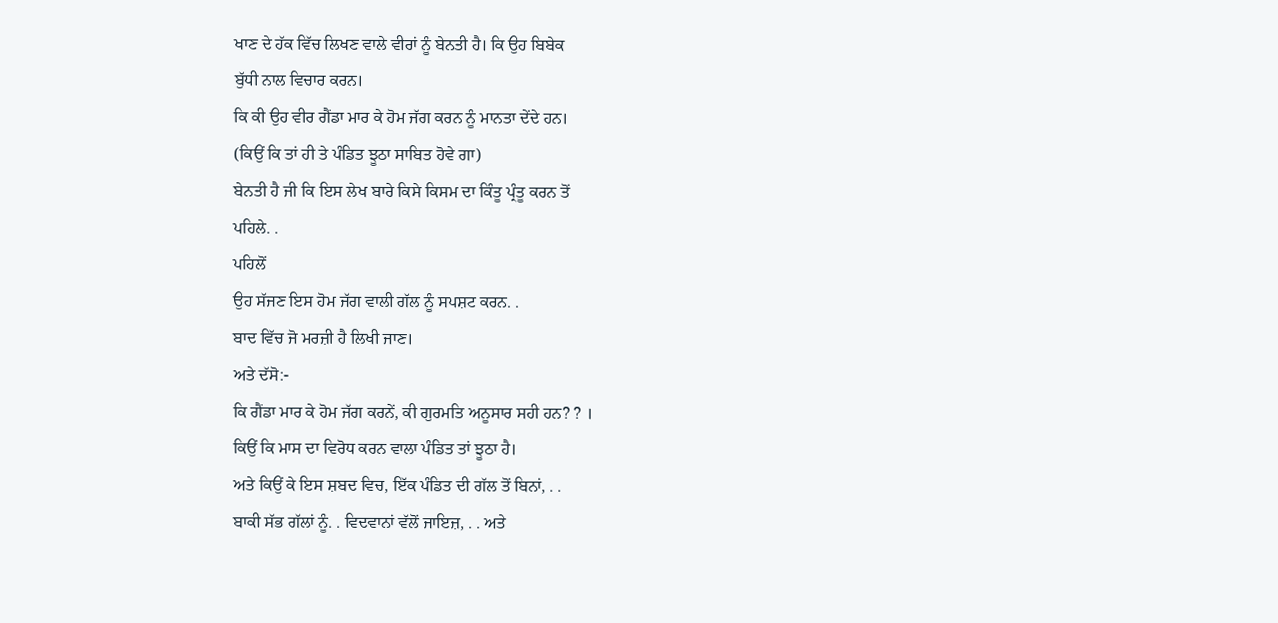ਖਾਣ ਦੇ ਹੱਕ ਵਿੱਚ ਲਿਖਣ ਵਾਲੇ ਵੀਰਾਂ ਨੂੰ ਬੇਨਤੀ ਹੈ। ਕਿ ਉਹ ਬਿਬੇਕ
ਬੁੱਧੀ ਨਾਲ ਵਿਚਾਰ ਕਰਨ।
ਕਿ ਕੀ ਉਹ ਵੀਰ ਗੈਂਡਾ ਮਾਰ ਕੇ ਹੋਮ ਜੱਗ ਕਰਨ ਨੂੰ ਮਾਨਤਾ ਦੇਂਦੇ ਹਨ।
(ਕਿਉਂ ਕਿ ਤਾਂ ਹੀ ਤੇ ਪੰਡਿਤ ਝੂਠਾ ਸਾਬਿਤ ਹੋਵੇ ਗਾ)
ਬੇਨਤੀ ਹੈ ਜੀ ਕਿ ਇਸ ਲੇਖ ਬਾਰੇ ਕਿਸੇ ਕਿਸਮ ਦਾ ਕਿੰਤੂ ਪ੍ਰੰਤੂ ਕਰਨ ਤੋਂ
ਪਹਿਲੇ. .
ਪਹਿਲੋਂ
ਉਹ ਸੱਜਣ ਇਸ ਹੋਮ ਜੱਗ ਵਾਲੀ ਗੱਲ ਨੂੰ ਸਪਸ਼ਟ ਕਰਨ. .
ਬਾਦ ਵਿੱਚ ਜੋ ਮਰਜ਼ੀ ਹੈ ਲਿਖੀ ਜਾਣ।
ਅਤੇ ਦੱਸੋ:-
ਕਿ ਗੈਂਡਾ ਮਾਰ ਕੇ ਹੋਮ ਜੱਗ ਕਰਨੇਂ, ਕੀ ਗੁਰਮਤਿ ਅਨੂਸਾਰ ਸਹੀ ਹਨ? ? ।
ਕਿਉਂ ਕਿ ਮਾਸ ਦਾ ਵਿਰੋਧ ਕਰਨ ਵਾਲਾ ਪੰਡਿਤ ਤਾਂ ਝੂਠਾ ਹੈ।
ਅਤੇ ਕਿਉਂ ਕੇ ਇਸ ਸ਼ਬਦ ਵਿਚ, ਇੱਕ ਪੰਡਿਤ ਦੀ ਗੱਲ ਤੋਂ ਬਿਨਾਂ, . .
ਬਾਕੀ ਸੱਭ ਗੱਲਾਂ ਨੂੰ. . ਵਿਦਵਾਨਾਂ ਵੱਲੋਂ ਜਾਇਜ਼, . . ਅਤੇ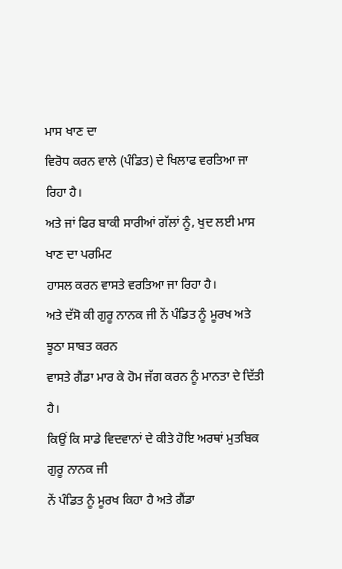ਮਾਸ ਖਾਣ ਦਾ
ਵਿਰੋਧ ਕਰਨ ਵਾਲੇ (ਪੰਡਿਤ) ਦੇ ਖਿਲਾਫ ਵਰਤਿਆ ਜਾ ਰਿਹਾ ਹੈ।
ਅਤੇ ਜਾਂ ਫਿਰ ਬਾਕੀ ਸਾਰੀਆਂ ਗੱਲਾਂ ਨੂੰ, ਖੁਦ ਲਈ ਮਾਸ ਖਾਣ ਦਾ ਪਰਮਿਟ
ਹਾਸਲ ਕਰਨ ਵਾਸਤੇ ਵਰਤਿਆ ਜਾ ਰਿਹਾ ਹੈ।
ਅਤੇ ਦੱਸੋ ਕੀ ਗੁਰੂ ਨਾਨਕ ਜੀ ਨੇਂ ਪੰਡਿਤ ਨੂੰ ਮੂਰਖ ਅਤੇ ਝੂਠਾ ਸਾਬਤ ਕਰਨ
ਵਾਸਤੇ ਗੈਂਡਾ ਮਾਰ ਕੇ ਹੋਮ ਜੱਗ ਕਰਨ ਨੂੰ ਮਾਨਤਾ ਦੇ ਦਿੱਤੀ ਹੈ।
ਕਿਉਂ ਕਿ ਸਾਡੇ ਵਿਦਵਾਨਾਂ ਦੇ ਕੀਤੇ ਹੋਇ ਅਰਥਾਂ ਮੁਤਬਿਕ ਗੁਰੂ ਨਾਨਕ ਜੀ
ਨੇਂ ਪੰਡਿਤ ਨੂੰ ਮੂਰਖ ਕਿਹਾ ਹੈ ਅਤੇ ਗੈਂਡਾ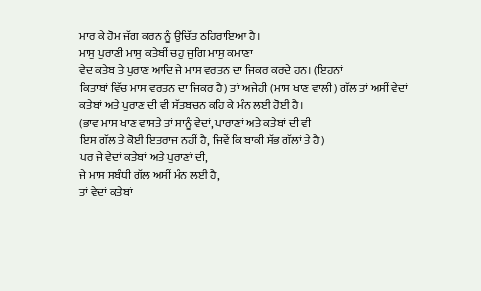ਮਾਰ ਕੇ ਹੋਮ ਜੱਗ ਕਰਨ ਨੂੰ ਉਚਿੱਤ ਠਹਿਰਾਇਆ ਹੈ।
ਮਾਸੁ ਪੁਰਾਣੀ ਮਾਸੁ ਕਤੇਬੀਂ ਚਹੁ ਜੁਗਿ ਮਾਸੁ ਕਮਾਣਾ
ਵੇਦ ਕਤੇਬ ਤੇ ਪੁਰਾਣ ਆਦਿ ਜੇ ਮਾਸ ਵਰਤਨ ਦਾ ਜਿਕਰ ਕਰਦੇ ਹਨ। (ਇਹਨਾਂ
ਕਿਤਾਬਾਂ ਵਿੱਚ ਮਾਸ ਵਰਤਨ ਦਾ ਜਿਕਰ ਹੈ) ਤਾਂ ਅਜੇਹੀ (ਮਾਸ ਖਾਣ ਵਾਲੀ) ਗੱਲ ਤਾਂ ਅਸੀਂ ਵੇਦਾਂ
ਕਤੇਬਾਂ ਅਤੇ ਪੁਰਾਣ ਦੀ ਵੀ ਸੱਤਬਚਨ ਕਹਿ ਕੇ ਮੰਨ ਲਈ ਹੋਈ ਹੈ।
(ਭਾਵ ਮਾਸ ਖਾਣ ਵਾਸਤੇ ਤਾਂ ਸਾਨੂੰ ਵੇਦਾਂ, ਪਾਰਾਣਾਂ ਅਤੇ ਕਤੇਬਾਂ ਦੀ ਵੀ
ਇਸ ਗੱਲ ਤੇ ਕੋਈ ਇਤਰਾਜ ਨਹੀਂ ਹੈ, ਜਿਵੇਂ ਕਿ ਬਾਕੀ ਸੱਭ ਗੱਲਾਂ ਤੇ ਹੈ)
ਪਰ ਜੇ ਵੇਦਾਂ ਕਤੇਬਾਂ ਅਤੇ ਪੁਰਾਣਾਂ ਦੀ,
ਜੇ ਮਾਸ ਸਬੰਧੀ ਗੱਲ ਅਸੀਂ ਮੰਨ ਲਈ ਹੈ,
ਤਾਂ ਵੇਦਾਂ ਕਤੇਬਾਂ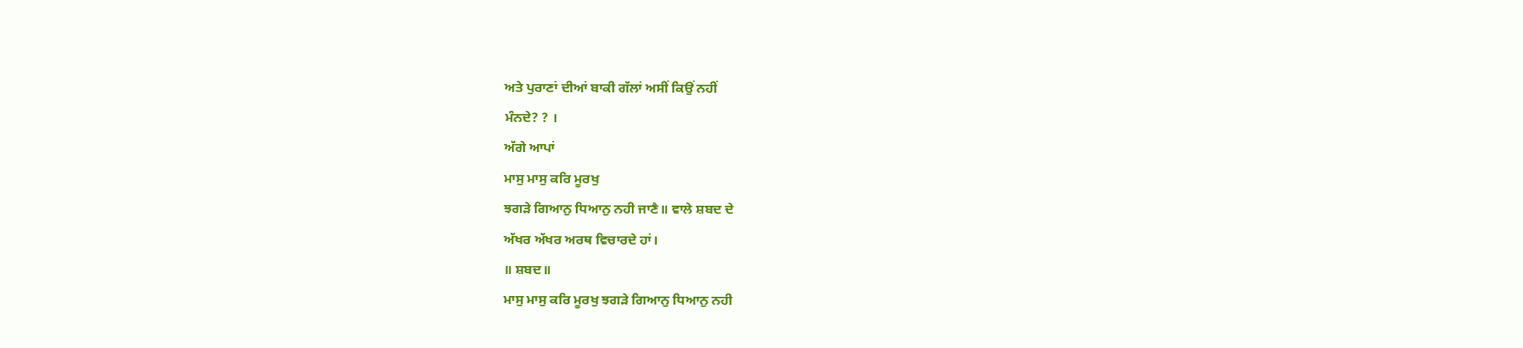ਅਤੇ ਪੁਰਾਣਾਂ ਦੀਆਂ ਬਾਕੀ ਗੱਲਾਂ ਅਸੀਂ ਕਿਉਂ ਨਹੀਂ
ਮੰਨਦੇ? ? ।
ਅੱਗੇ ਆਪਾਂ
ਮਾਸੁ ਮਾਸੁ ਕਰਿ ਮੂਰਖੁ
ਝਗੜੇ ਗਿਆਨੁ ਧਿਆਨੁ ਨਹੀ ਜਾਣੈ॥ ਵਾਲੇ ਸ਼ਬਦ ਦੇ
ਅੱਖਰ ਅੱਖਰ ਅਰਥ ਵਿਚਾਰਦੇ ਹਾਂ।
॥ ਸ਼ਬਦ॥
ਮਾਸੁ ਮਾਸੁ ਕਰਿ ਮੂਰਖੁ ਝਗੜੇ ਗਿਆਨੁ ਧਿਆਨੁ ਨਹੀ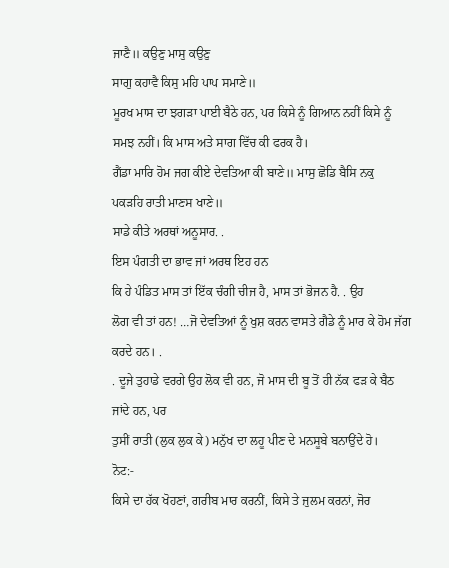ਜਾਣੈ॥ ਕਉਣੁ ਮਾਸੁ ਕਉਣੁ
ਸਾਗੁ ਕਹਾਵੈ ਕਿਸੁ ਮਹਿ ਪਾਪ ਸਮਾਣੇ॥
ਮੂਰਖ ਮਾਸ ਦਾ ਝਗੜਾ ਪਾਈ ਬੈਠੇ ਹਨ, ਪਰ ਕਿਸੇ ਨੂੰ ਗਿਆਨ ਨਹੀਂ ਕਿਸੇ ਨੂੰ
ਸਮਝ ਨਹੀਂ। ਕਿ ਮਾਸ ਅਤੇ ਸਾਗ ਵਿੱਚ ਕੀ ਫਰਕ ਹੈ।
ਗੈਂਡਾ ਮਾਰਿ ਹੋਮ ਜਗ ਕੀਏ ਦੇਵਤਿਆ ਕੀ ਬਾਣੇ॥ ਮਾਸੁ ਛੋਡਿ ਬੈਸਿ ਨਕੁ
ਪਕੜਹਿ ਰਾਤੀ ਮਾਣਸ ਖਾਣੇ॥
ਸਾਡੇ ਕੀਤੇ ਅਰਥਾਂ ਅਨੂਸਾਰ. .
ਇਸ ਪੰਗਤੀ ਦਾ ਭਾਵ ਜਾਂ ਅਰਥ ਇਹ ਹਨ
ਕਿ ਹੇ ਪੰਡਿਤ ਮਾਸ ਤਾਂ ਇੱਕ ਚੰਗੀ ਚੀਜ ਹੈ, ਮਾਸ ਤਾਂ ਭੋਜਨ ਹੈ. . ਉਹ
ਲੋਗ ਵੀ ਤਾਂ ਹਨ! …ਜੋ ਦੇਵਤਿਆਂ ਨੂੰ ਖੁਸ਼ ਕਰਨ ਵਾਸਤੇ ਗੈਡੇ ਨੂੰ ਮਾਰ ਕੇ ਹੋਮ ਜੱਗ ਕਰਦੇ ਹਨ। .
. ਦੂਜੇ ਤੁਹਾਡੇ ਵਰਗੇ ਉਹ ਲੋਕ ਵੀ ਹਨ, ਜੋ ਮਾਸ ਦੀ ਬੂ ਤੋਂ ਹੀ ਨੱਕ ਫੜ ਕੇ ਬੈਠ ਜਾਂਦੇ ਹਨ, ਪਰ
ਤੁਸੀਂ ਰਾਤੀ (ਲੁਕ ਲੁਕ ਕੇ) ਮਨੁੱਖ ਦਾ ਲਹੂ ਪੀਣ ਦੇ ਮਨਸੂਬੇ ਬਨਾਉਂਦੇ ਹੋ।
ਨੋਟ:-
ਕਿਸੇ ਦਾ ਹੱਕ ਖੋਹਣਾਂ, ਗਰੀਬ ਮਾਰ ਕਰਨੀਂ, ਕਿਸੇ ਤੇ ਜੁਲਮ ਕਰਨਾਂ, ਜੋਰ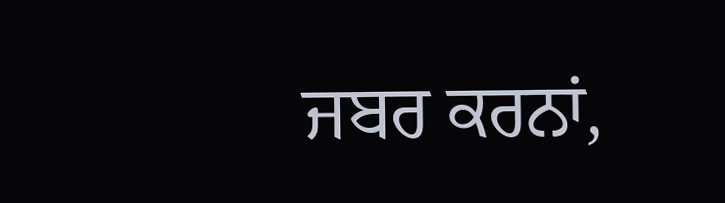ਜਬਰ ਕਰਨਾਂ,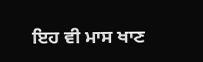ਇਹ ਵੀ ਮਾਸ ਖਾਣ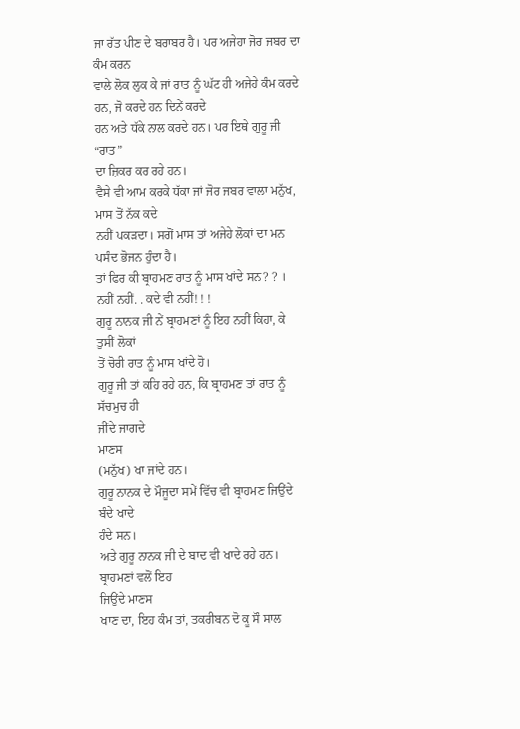ਜਾ ਰੱਤ ਪੀਣ ਦੇ ਬਰਾਬਰ ਹੈ। ਪਰ ਅਜੇਹਾ ਜੋਰ ਜਬਰ ਦਾ ਕੰਮ ਕਰਨ
ਵਾਲੇ ਲੋਕ ਲੁਕ ਕੇ ਜਾਂ ਰਾਤ ਨੂੰ ਘੱਟ ਹੀ ਅਜੇਹੇ ਕੰਮ ਕਰਦੇ ਹਨ, ਜੋ ਕਰਦੇ ਹਨ ਦਿਨੇਂ ਕਰਦੇ
ਹਨ ਅਤੇ ਧੱਕੇ ਨਾਲ ਕਰਦੇ ਹਨ। ਪਰ ਇਥੇ ਗੁਰੂ ਜੀ
“ਰਾਤ”
ਦਾ ਜ਼ਿਕਰ ਕਰ ਰਹੇ ਹਨ।
ਵੈਸੇ ਵੀ ਆਮ ਕਰਕੇ ਧੱਕਾ ਜਾਂ ਜੋਰ ਜਬਰ ਵਾਲਾ ਮਨੁੱਖ, ਮਾਸ ਤੋਂ ਨੱਕ ਕਦੇ
ਨਹੀਂ ਪਕੜਦਾ। ਸਗੋਂ ਮਾਸ ਤਾਂ ਅਜੇਹੇ ਲੋਕਾਂ ਦਾ ਮਨ ਪਸੰਦ ਭੋਜਨ ਹੁੰਦਾ ਹੈ।
ਤਾਂ ਫਿਰ ਕੀ ਬ੍ਰਾਹਮਣ ਰਾਤ ਨੂੰ ਮਾਸ ਖਾਂਦੇ ਸਨ? ? ।
ਨਹੀਂ ਨਹੀਂ. . ਕਦੇ ਵੀ ਨਹੀਂ! ! !
ਗੁਰੂ ਨਾਨਕ ਜੀ ਨੇਂ ਬ੍ਰਾਹਮਣਾਂ ਨੂੰ ਇਹ ਨਹੀਂ ਕਿਹਾ, ਕੇ ਤੁਸੀਂ ਲੋਕਾਂ
ਤੋਂ ਚੋਰੀ ਰਾਤ ਨੂੰ ਮਾਸ ਖਾਂਦੇ ਹੋ।
ਗੁਰੂ ਜੀ ਤਾਂ ਕਹਿ ਰਹੇ ਹਨ, ਕਿ ਬ੍ਰਾਹਮਣ ਤਾਂ ਰਾਤ ਨੂੰ ਸੱਚਮੁਚ ਹੀ
ਜੀਂਦੇ ਜਾਗਦੇ
ਮਾਣਸ
(ਮਨੁੱਖ) ਖਾ ਜਾਂਦੇ ਹਨ।
ਗੁਰੂ ਨਾਨਕ ਦੇ ਮੌਜੂਦਾ ਸਮੇਂ ਵਿੱਚ ਵੀ ਬ੍ਰਾਹਮਣ ਜਿਉਂਦੇ ਬੰਦੇ ਖਾਦੇ
ਹੰਦੇ ਸਨ।
ਅਤੇ ਗੁਰੂ ਨਾਨਕ ਜੀ ਦੇ ਬਾਦ ਵੀ ਖਾਦੇ ਰਹੇ ਹਨ।
ਬ੍ਰਾਹਮਣਾਂ ਵਲੋਂ ਇਹ
ਜਿਉਂਦੇ ਮਾਣਸ
ਖਾਣ ਦਾ, ਇਹ ਕੰਮ ਤਾਂ, ਤਕਰੀਬਨ ਦੋ ਕੂ ਸੌ ਸਾਲ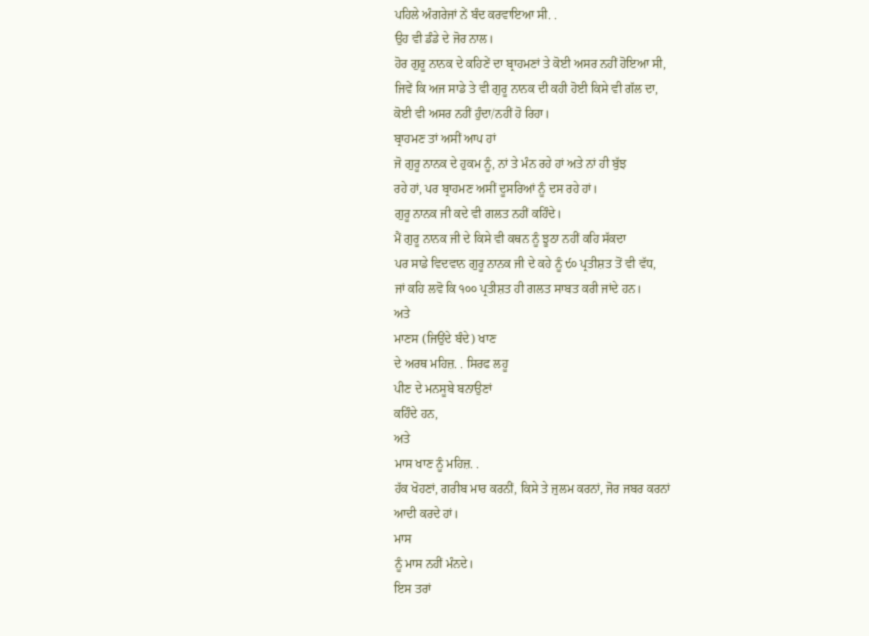ਪਹਿਲੇ ਅੰਗਰੇਜਾਂ ਨੇਂ ਬੰਦ ਕਰਵਾਇਆ ਸੀ. .
ਉਹ ਵੀ ਡੰਡੇ ਦੇ ਜੋਰ ਨਾਲ।
ਹੋਰ ਗੁਰੂ ਨਾਨਕ ਦੇ ਕਹਿਣੇਂ ਦਾ ਬ੍ਰਾਹਮਣਾਂ ਤੇ ਕੋਈ ਅਸਰ ਨਹੀਂ ਹੋਇਆ ਸੀ,
ਜਿਵੇਂ ਕਿ ਅਜ ਸਾਡੇ ਤੇ ਵੀ ਗੁਰੂ ਨਾਨਕ ਦੀ ਕਹੀ ਹੋਈ ਕਿਸੇ ਵੀ ਗੱਲ ਦਾ,
ਕੋਈ ਵੀ ਅਸਰ ਨਹੀਂ ਹੁੰਦਾ/ਨਹੀਂ ਹੋ ਰਿਹਾ।
ਬ੍ਰਾਹਮਣ ਤਾਂ ਅਸੀਂ ਆਪ ਹਾਂ
ਜੋ ਗੁਰੂ ਨਾਨਕ ਦੇ ਹੁਕਮ ਨੂੰ, ਨਾਂ ਤੇ ਮੰਨ ਰਹੇ ਹਾਂ ਅਤੇ ਨਾਂ ਹੀ ਬੁੱਝ
ਰਹੇ ਹਾਂ, ਪਰ ਬ੍ਰਾਹਮਣ ਅਸੀਂ ਦੂਸਰਿਆਂ ਨੂੰ ਦਸ ਰਹੇ ਹਾਂ।
ਗੁਰੂ ਨਾਨਕ ਜੀ ਕਦੇ ਵੀ ਗਲਤ ਨਹੀਂ ਕਹਿੰਦੇ।
ਮੈਂ ਗੁਰੂ ਨਾਨਕ ਜੀ ਦੇ ਕਿਸੇ ਵੀ ਕਥਨ ਨੂੰ ਝੂਠਾ ਨਹੀਂ ਕਹਿ ਸੱਕਦਾ
ਪਰ ਸਾਡੇ ਵਿਦਵਾਨ ਗੁਰੂ ਨਾਨਕ ਜੀ ਦੇ ਕਹੇ ਨੂੰ ੯੦ ਪ੍ਰਤੀਸ਼ਤ ਤੋਂ ਵੀ ਵੱਧ,
ਜਾਂ ਕਹਿ ਲਵੋ ਕਿ ੧੦੦ ਪ੍ਰਤੀਸ਼ਤ ਹੀ ਗਲਤ ਸਾਬਤ ਕਰੀ ਜਾਂਦੇ ਹਨ।
ਅਤੇ
ਮਾਣਸ (ਜਿਉਂਦੇ ਬੰਦੇ) ਖਾਣ
ਦੇ ਅਰਥ ਮਹਿਜ਼. . ਸਿਰਫ ਲਹੂ
ਪੀਣ ਦੇ ਮਨਸੂਬੇ ਬਨਾਉਣਾਂ
ਕਹਿੰਦੇ ਹਨ,
ਅਤੇ
ਮਾਸ ਖਾਣ ਨੂੰ ਮਹਿਜ਼. .
ਹੱਕ ਖੋਹਣਾਂ, ਗਰੀਬ ਮਾਰ ਕਰਨੀਂ, ਕਿਸੇ ਤੇ ਜੁਲਮ ਕਰਨਾਂ, ਜੋਰ ਜਬਰ ਕਰਨਾਂ
ਆਦੀ ਕਰਦੇ ਹਾਂ।
ਮਾਸ
ਨੂੰ ਮਾਸ ਨਹੀਂ ਮੰਨਦੇ।
ਇਸ ਤਰਾਂ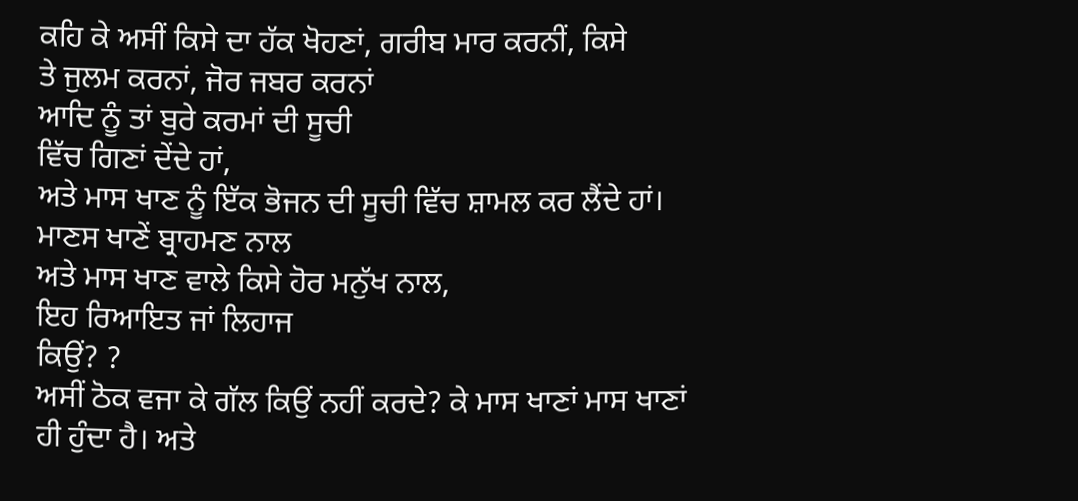ਕਹਿ ਕੇ ਅਸੀਂ ਕਿਸੇ ਦਾ ਹੱਕ ਖੋਹਣਾਂ, ਗਰੀਬ ਮਾਰ ਕਰਨੀਂ, ਕਿਸੇ
ਤੇ ਜੁਲਮ ਕਰਨਾਂ, ਜੋਰ ਜਬਰ ਕਰਨਾਂ
ਆਦਿ ਨੂੰ ਤਾਂ ਬੁਰੇ ਕਰਮਾਂ ਦੀ ਸੂਚੀ
ਵਿੱਚ ਗਿਣਾਂ ਦੇਂਦੇ ਹਾਂ,
ਅਤੇ ਮਾਸ ਖਾਣ ਨੂੰ ਇੱਕ ਭੋਜਨ ਦੀ ਸੂਚੀ ਵਿੱਚ ਸ਼ਾਮਲ ਕਰ ਲੈਂਦੇ ਹਾਂ।
ਮਾਣਸ ਖਾਣੇਂ ਬ੍ਰਾਹਮਣ ਨਾਲ
ਅਤੇ ਮਾਸ ਖਾਣ ਵਾਲੇ ਕਿਸੇ ਹੋਰ ਮਨੁੱਖ ਨਾਲ,
ਇਹ ਰਿਆਇਤ ਜਾਂ ਲਿਹਾਜ
ਕਿਉਂ? ?
ਅਸੀਂ ਠੋਕ ਵਜਾ ਕੇ ਗੱਲ ਕਿਉਂ ਨਹੀਂ ਕਰਦੇ? ਕੇ ਮਾਸ ਖਾਣਾਂ ਮਾਸ ਖਾਣਾਂ
ਹੀ ਹੁੰਦਾ ਹੈ। ਅਤੇ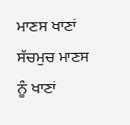ਮਾਣਸ ਖਾਣਾਂ ਸੱਚਮੁਚ ਮਾਣਸ ਨੂੰ ਖਾਣਾਂ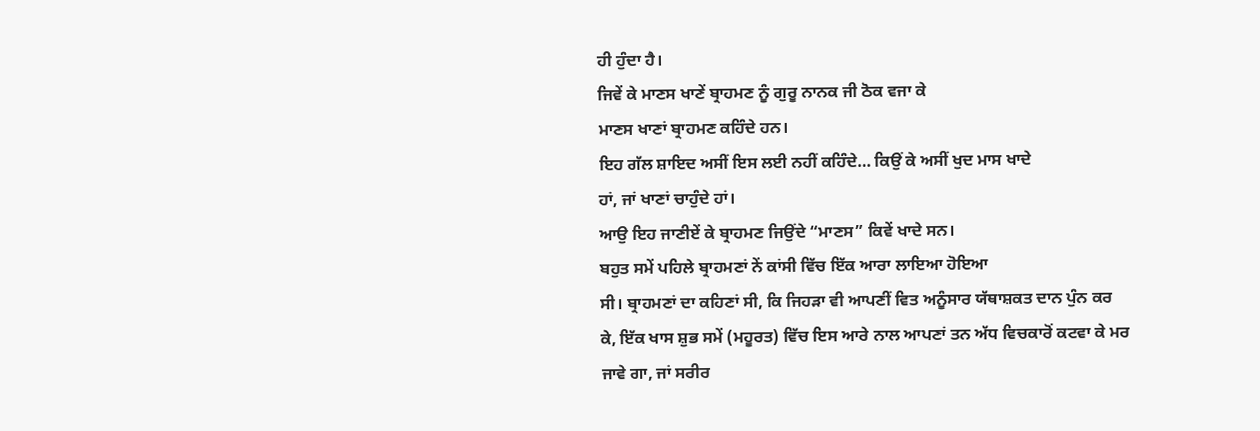ਹੀ ਹੁੰਦਾ ਹੈ।
ਜਿਵੇਂ ਕੇ ਮਾਣਸ ਖਾਣੇਂ ਬ੍ਰਾਹਮਣ ਨੂੰ ਗੁਰੂ ਨਾਨਕ ਜੀ ਠੋਕ ਵਜਾ ਕੇ
ਮਾਣਸ ਖਾਣਾਂ ਬ੍ਰਾਹਮਣ ਕਹਿੰਦੇ ਹਨ।
ਇਹ ਗੱਲ ਸ਼ਾਇਦ ਅਸੀਂ ਇਸ ਲਈ ਨਹੀਂ ਕਹਿੰਦੇ… ਕਿਉਂ ਕੇ ਅਸੀਂ ਖੁਦ ਮਾਸ ਖਾਦੇ
ਹਾਂ, ਜਾਂ ਖਾਣਾਂ ਚਾਹੁੰਦੇ ਹਾਂ।
ਆਉ ਇਹ ਜਾਣੀਏਂ ਕੇ ਬ੍ਰਾਹਮਣ ਜਿਉਂਦੇ “ਮਾਣਸ” ਕਿਵੇਂ ਖਾਦੇ ਸਨ।
ਬਹੁਤ ਸਮੇਂ ਪਹਿਲੇ ਬ੍ਰਾਹਮਣਾਂ ਨੇਂ ਕਾਂਸੀ ਵਿੱਚ ਇੱਕ ਆਰਾ ਲਾਇਆ ਹੋਇਆ
ਸੀ। ਬ੍ਰਾਹਮਣਾਂ ਦਾ ਕਹਿਣਾਂ ਸੀ, ਕਿ ਜਿਹੜਾ ਵੀ ਆਪਣੀਂ ਵਿਤ ਅਨੂੰਸਾਰ ਯੱਥਾਸ਼ਕਤ ਦਾਨ ਪੁੰਨ ਕਰ
ਕੇ, ਇੱਕ ਖਾਸ ਸ਼ੁਭ ਸਮੇਂ (ਮਹੂਰਤ) ਵਿੱਚ ਇਸ ਆਰੇ ਨਾਲ ਆਪਣਾਂ ਤਨ ਅੱਧ ਵਿਚਕਾਰੋਂ ਕਟਵਾ ਕੇ ਮਰ
ਜਾਵੇ ਗਾ, ਜਾਂ ਸਰੀਰ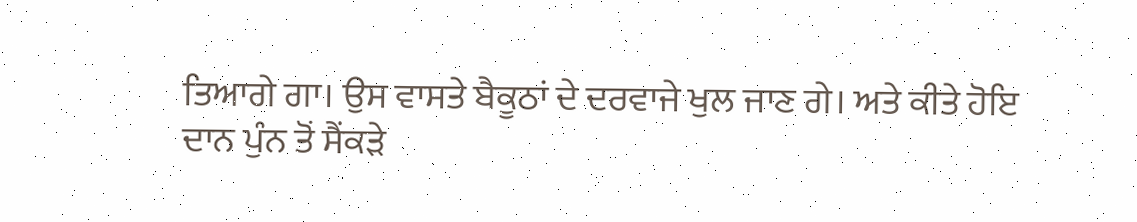ਤਿਆਗੇ ਗਾ। ਉਸ ਵਾਸਤੇ ਬੈਕੂਠਾਂ ਦੇ ਦਰਵਾਜੇ ਖੁਲ ਜਾਣ ਗੇ। ਅਤੇ ਕੀਤੇ ਹੋਇ
ਦਾਨ ਪੁੰਨ ਤੋਂ ਸੈਂਕੜੇ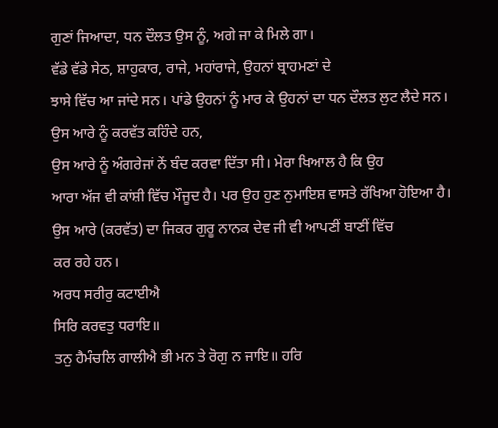ਗੁਣਾਂ ਜਿਆਦਾ, ਧਨ ਦੌਲਤ ਉਸ ਨੂੰ, ਅਗੇ ਜਾ ਕੇ ਮਿਲੇ ਗਾ।
ਵੱਡੇ ਵੱਡੇ ਸੇਠ, ਸ਼ਾਹੁਕਾਰ, ਰਾਜੇ, ਮਹਾਂਰਾਜੇ, ਉਹਨਾਂ ਬ੍ਰਾਹਮਣਾਂ ਦੇ
ਝਾਸੇ ਵਿੱਚ ਆ ਜਾਂਦੇ ਸਨ। ਪਾਂਡੇ ਉਹਨਾਂ ਨੂੰ ਮਾਰ ਕੇ ਉਹਨਾਂ ਦਾ ਧਨ ਦੌਲਤ ਲੁਟ ਲੈਦੇ ਸਨ।
ਉਸ ਆਰੇ ਨੂੰ ਕਰਵੱਤ ਕਹਿੰਦੇ ਹਨ,
ਉਸ ਆਰੇ ਨੂੰ ਅੰਗਰੇਜਾਂ ਨੇਂ ਬੰਦ ਕਰਵਾ ਦਿੱਤਾ ਸੀ। ਮੇਰਾ ਖਿਆਲ ਹੈ ਕਿ ਉਹ
ਆਰਾ ਅੱਜ ਵੀ ਕਾਂਸ਼ੀ ਵਿੱਚ ਮੌਜੂਦ ਹੈ। ਪਰ ਉਹ ਹੁਣ ਨੁਮਾਇਸ਼ ਵਾਸਤੇ ਰੱਖਿਆ ਹੋਇਆ ਹੈ।
ਉਸ ਆਰੇ (ਕਰਵੱਤ) ਦਾ ਜਿਕਰ ਗੁਰੂ ਨਾਨਕ ਦੇਵ ਜੀ ਵੀ ਆਪਣੀਂ ਬਾਣੀਂ ਵਿੱਚ
ਕਰ ਰਹੇ ਹਨ।
ਅਰਧ ਸਰੀਰੁ ਕਟਾਈਐ
ਸਿਰਿ ਕਰਵਤੁ ਧਰਾਇ॥
ਤਨੁ ਹੈਮੰਚਲਿ ਗਾਲੀਐ ਭੀ ਮਨ ਤੇ ਰੋਗੁ ਨ ਜਾਇ॥ ਹਰਿ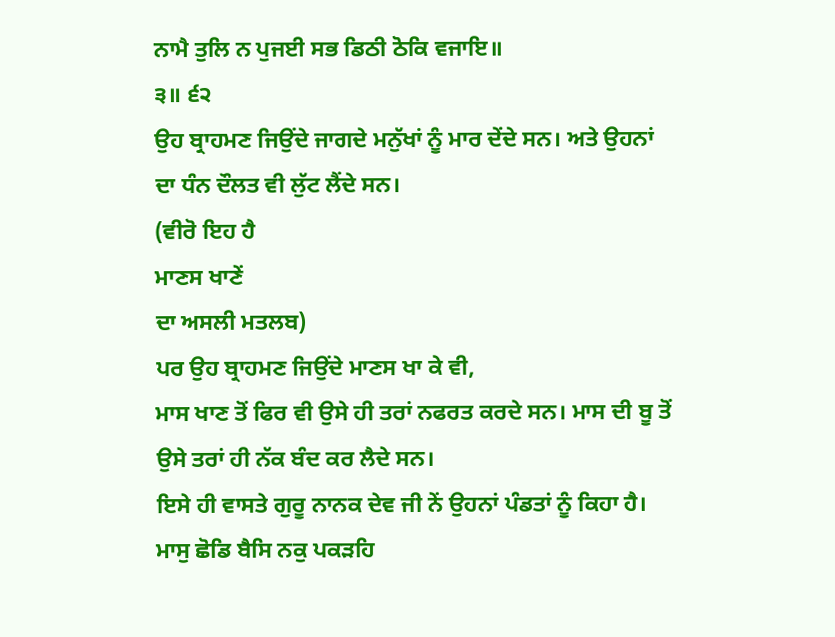ਨਾਮੈ ਤੁਲਿ ਨ ਪੁਜਈ ਸਭ ਡਿਠੀ ਠੋਕਿ ਵਜਾਇ॥
੩॥ ੬੨
ਉਹ ਬ੍ਰਾਹਮਣ ਜਿਉਂਦੇ ਜਾਗਦੇ ਮਨੁੱਖਾਂ ਨੂੰ ਮਾਰ ਦੇਂਦੇ ਸਨ। ਅਤੇ ਉਹਨਾਂ
ਦਾ ਧੰਨ ਦੌਲਤ ਵੀ ਲੁੱਟ ਲੈਂਦੇ ਸਨ।
(ਵੀਰੋ ਇਹ ਹੈ
ਮਾਣਸ ਖਾਣੇਂ
ਦਾ ਅਸਲੀ ਮਤਲਬ)
ਪਰ ਉਹ ਬ੍ਰਾਹਮਣ ਜਿਉਂਦੇ ਮਾਣਸ ਖਾ ਕੇ ਵੀ,
ਮਾਸ ਖਾਣ ਤੋਂ ਫਿਰ ਵੀ ਉਸੇ ਹੀ ਤਰਾਂ ਨਫਰਤ ਕਰਦੇ ਸਨ। ਮਾਸ ਦੀ ਬੂ ਤੋਂ
ਉਸੇ ਤਰਾਂ ਹੀ ਨੱਕ ਬੰਦ ਕਰ ਲੈਦੇ ਸਨ।
ਇਸੇ ਹੀ ਵਾਸਤੇ ਗੁਰੂ ਨਾਨਕ ਦੇਵ ਜੀ ਨੇਂ ਉਹਨਾਂ ਪੰਡਤਾਂ ਨੂੰ ਕਿਹਾ ਹੈ।
ਮਾਸੁ ਛੋਡਿ ਬੈਸਿ ਨਕੁ ਪਕੜਹਿ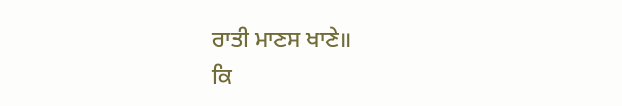ਰਾਤੀ ਮਾਣਸ ਖਾਣੇ॥
ਕਿ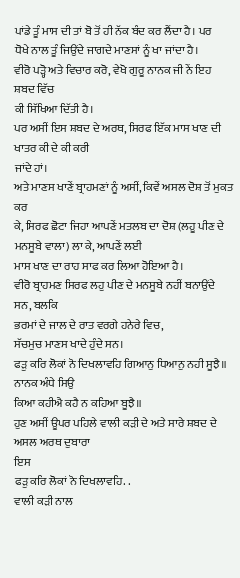ਪਾਂਡੇ ਤੂੰ ਮਾਸ ਦੀ ਤਾਂ ਬੋ ਤੋਂ ਹੀ ਨੱਕ ਬੰਦ ਕਰ ਲੈਂਦਾ ਹੈ। ਪਰ
ਧੋਖੇ ਨਾਲ ਤੂੰ ਜਿਉਂਦੇ ਜਾਗਦੇ ਮਾਣਸਾਂ ਨੂੰ ਖਾ ਜਾਂਦਾ ਹੈ।
ਵੀਰੋ ਪੜ੍ਹੋ ਅਤੇ ਵਿਚਾਰ ਕਰੋ, ਵੇਖੋ ਗੁਰੂ ਨਾਨਕ ਜੀ ਨੇਂ ਇਹ ਸ਼ਬਦ ਵਿੱਚ
ਕੀ ਸਿੱਖਿਆ ਦਿੱਤੀ ਹੈ।
ਪਰ ਅਸੀਂ ਇਸ ਸ਼ਬਦ ਦੇ ਅਰਥ, ਸਿਰਫ ਇੱਕ ਮਾਸ ਖਾਣ ਦੀ ਖਾਤਰ ਕੀ ਦੇ ਕੀ ਕਰੀ
ਜਾਂਦੇ ਹਾਂ।
ਅਤੇ ਮਾਣਸ ਖਾਣੇਂ ਬ੍ਰਾਹਮਣਾਂ ਨੂੰ ਅਸੀਂ, ਕਿਵੇਂ ਅਸਲ ਦੋਸ਼ ਤੋਂ ਮੁਕਤ ਕਰ
ਕੇ, ਸਿਰਫ ਛੋਟਾ ਜਿਹਾ ਆਪਣੇਂ ਮਤਲਬ ਦਾ ਦੋਸ਼ (ਲਹੂ ਪੀਣ ਦੇ ਮਨਸੂਬੇ ਵਾਲਾ) ਲਾ ਕੇ, ਆਪਣੇਂ ਲਈ
ਮਾਸ ਖਾਣ ਦਾ ਰਾਹ ਸਾਫ ਕਰ ਲਿਆ ਹੋਇਆ ਹੈ।
ਵੀਰੋ ਬ੍ਰਾਹਮਣ ਸਿਰਫ ਲਹੁ ਪੀਣ ਦੇ ਮਨਸੂਬੇ ਨਹੀਂ ਬਨਾਉਂਦੇ ਸਨ, ਬਲਕਿ
ਭਰਮਾਂ ਦੇ ਜਾਲ ਦੇ ਰਾਤ ਵਰਗੇ ਹਨੇਰੇ ਵਿਚ,
ਸੱਚਮੁਚ ਮਾਣਸ ਖਾਦੇ ਹੁੰਦੇ ਸਨ।
ਫੜੁ ਕਰਿ ਲੋਕਾਂ ਨੋ ਦਿਖਲਾਵਹਿ ਗਿਆਨੁ ਧਿਆਨੁ ਨਹੀ ਸੂਝੈ॥ ਨਾਨਕ ਅੰਧੇ ਸਿਉ
ਕਿਆ ਕਹੀਐ ਕਹੈ ਨ ਕਹਿਆ ਬੂਝੈ॥
ਹੁਣ ਅਸੀਂ ਊਪਰ ਪਹਿਲੇ ਵਾਲੀ ਕੜੀ ਦੇ ਅਤੇ ਸਾਰੇ ਸ਼ਬਦ ਦੇ ਅਸਲ ਅਰਥ ਦੁਬਾਰਾ
ਇਸ
ਫੜੁ ਕਰਿ ਲੋਕਾਂ ਨੋ ਦਿਖਲਾਵਹਿ. .
ਵਾਲੀ ਕੜੀ ਨਾਲ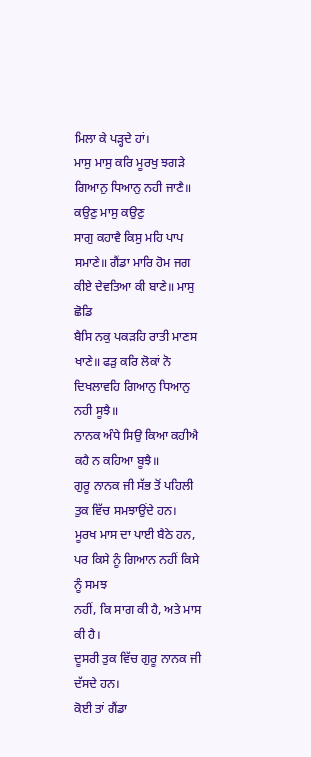ਮਿਲਾ ਕੇ ਪੜ੍ਹਦੇ ਹਾਂ।
ਮਾਸੁ ਮਾਸੁ ਕਰਿ ਮੂਰਖੁ ਝਗੜੇ ਗਿਆਨੁ ਧਿਆਨੁ ਨਹੀ ਜਾਣੈ॥ ਕਉਣੁ ਮਾਸੁ ਕਉਣੁ
ਸਾਗੁ ਕਹਾਵੈ ਕਿਸੁ ਮਹਿ ਪਾਪ ਸਮਾਣੇ॥ ਗੈਂਡਾ ਮਾਰਿ ਹੋਮ ਜਗ ਕੀਏ ਦੇਵਤਿਆ ਕੀ ਬਾਣੇ॥ ਮਾਸੁ ਛੋਡਿ
ਬੈਸਿ ਨਕੁ ਪਕੜਹਿ ਰਾਤੀ ਮਾਣਸ ਖਾਣੇ॥ ਫੜੁ ਕਰਿ ਲੋਕਾਂ ਨੋ ਦਿਖਲਾਵਹਿ ਗਿਆਨੁ ਧਿਆਨੁ ਨਹੀ ਸੂਝੈ॥
ਨਾਨਕ ਅੰਧੇ ਸਿਉ ਕਿਆ ਕਹੀਐ ਕਹੈ ਨ ਕਹਿਆ ਬੂਝੈ॥
ਗੁਰੂ ਨਾਨਕ ਜੀ ਸੱਭ ਤੋਂ ਪਹਿਲੀ ਤੁਕ ਵਿੱਚ ਸਮਝਾਉਂਦੇ ਹਨ।
ਮੂਰਖ ਮਾਸ ਦਾ ਪਾਈ ਬੈਠੇ ਹਨ, ਪਰ ਕਿਸੇ ਨੂੰ ਗਿਆਨ ਨਹੀਂ ਕਿਸੇ ਨੂੰ ਸਮਝ
ਨਹੀਂ, ਕਿ ਸਾਗ ਕੀ ਹੈ, ਅਤੇ ਮਾਸ ਕੀ ਹੈ।
ਦੂਸਰੀ ਤੁਕ ਵਿੱਚ ਗੁਰੂ ਨਾਨਕ ਜੀ ਦੱਸਦੇ ਹਨ।
ਕੋਈ ਤਾਂ ਗੈਂਡਾ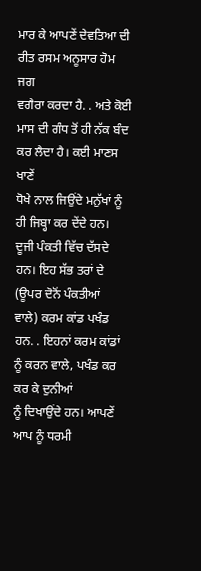ਮਾਰ ਕੇ ਆਪਣੇਂ ਦੇਵਤਿਆ ਦੀ ਰੀਤ ਰਸਮ ਅਨੂਸਾਰ ਹੋਮ ਜਗ
ਵਗੈਰਾ ਕਰਦਾ ਹੈ. . ਅਤੇ ਕੋਈ ਮਾਸ ਦੀ ਗੰਧ ਤੋਂ ਹੀ ਨੱਕ ਬੰਦ ਕਰ ਲੈਦਾ ਹੈ। ਕਈ ਮਾਣਸ ਖਾਣੇਂ
ਧੋਖੇ ਨਾਲ ਜਿਉਂਦੇ ਮਨੁੱਖਾਂ ਨੂੰ ਹੀ ਜਿਬ੍ਹਾ ਕਰ ਦੇਂਦੇ ਹਨ।
ਦੂਜੀ ਪੰਕਤੀ ਵਿੱਚ ਦੱਸਦੇ ਹਨ। ਇਹ ਸੱਭ ਤਰਾਂ ਦੇ (ਊਪਰ ਦੋਨੋਂ ਪੰਕਤੀਆਂ
ਵਾਲੇ) ਕਰਮ ਕਾਂਡ ਪਖੰਡ ਹਨ. . ਇਹਨਾਂ ਕਰਮ ਕਾਂਡਾਂ ਨੂੰ ਕਰਨ ਵਾਲੇ, ਪਖੰਡ ਕਰ ਕਰ ਕੇ ਦੁਨੀਆਂ
ਨੂੰ ਦਿਖਾਉਂਦੇ ਹਨ। ਆਪਣੇਂ ਆਪ ਨੂੰ ਧਰਮੀ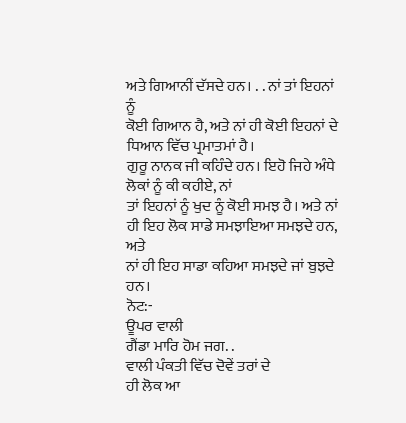ਅਤੇ ਗਿਆਨੀਂ ਦੱਸਦੇ ਹਨ। . . ਨਾਂ ਤਾਂ ਇਹਨਾਂ ਨੂੰ
ਕੋਈ ਗਿਆਨ ਹੈ, ਅਤੇ ਨਾਂ ਹੀ ਕੋਈ ਇਹਨਾਂ ਦੇ ਧਿਆਨ ਵਿੱਚ ਪ੍ਰਮਾਤਮਾਂ ਹੈ।
ਗੁਰੂ ਨਾਨਕ ਜੀ ਕਹਿੰਦੇ ਹਨ। ਇਹੋ ਜਿਹੇ ਅੰਧੇ ਲੋਕਾਂ ਨੂੰ ਕੀ ਕਹੀਏ, ਨਾਂ
ਤਾਂ ਇਹਨਾਂ ਨੂੰ ਖੁਦ ਨੂੰ ਕੋਈ ਸਮਝ ਹੈ। ਅਤੇ ਨਾਂ ਹੀ ਇਹ ਲੋਕ ਸਾਡੇ ਸਮਝਾਇਆ ਸਮਝਦੇ ਹਨ, ਅਤੇ
ਨਾਂ ਹੀ ਇਹ ਸਾਡਾ ਕਹਿਆ ਸਮਝਦੇ ਜਾਂ ਬੁਝਦੇ ਹਨ।
ਨੋਟ:-
ਊਪਰ ਵਾਲੀ
ਗੈਂਡਾ ਮਾਰਿ ਹੋਮ ਜਗ. .
ਵਾਲੀ ਪੰਕਤੀ ਵਿੱਚ ਦੋਵੇਂ ਤਰਾਂ ਦੇ
ਹੀ ਲੋਕ ਆ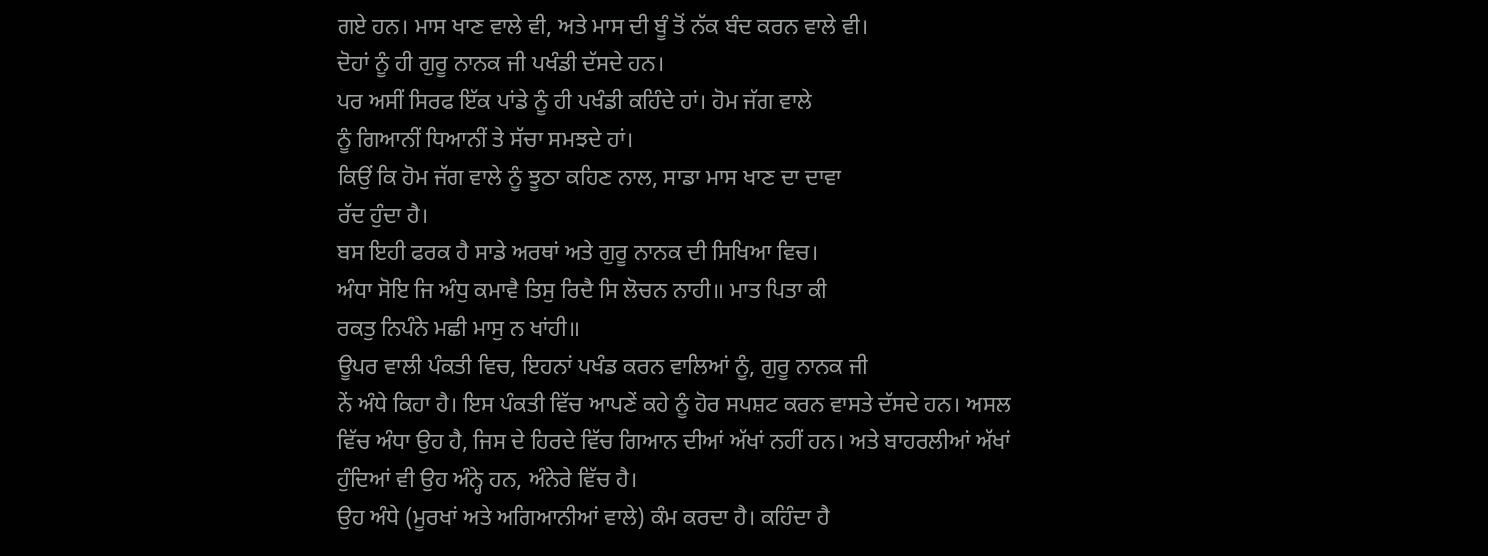ਗਏ ਹਨ। ਮਾਸ ਖਾਣ ਵਾਲੇ ਵੀ, ਅਤੇ ਮਾਸ ਦੀ ਬੂੰ ਤੋਂ ਨੱਕ ਬੰਦ ਕਰਨ ਵਾਲੇ ਵੀ।
ਦੋਹਾਂ ਨੂੰ ਹੀ ਗੁਰੂ ਨਾਨਕ ਜੀ ਪਖੰਡੀ ਦੱਸਦੇ ਹਨ।
ਪਰ ਅਸੀਂ ਸਿਰਫ ਇੱਕ ਪਾਂਡੇ ਨੂੰ ਹੀ ਪਖੰਡੀ ਕਹਿੰਦੇ ਹਾਂ। ਹੋਮ ਜੱਗ ਵਾਲੇ
ਨੂੰ ਗਿਆਨੀਂ ਧਿਆਨੀਂ ਤੇ ਸੱਚਾ ਸਮਝਦੇ ਹਾਂ।
ਕਿਉਂ ਕਿ ਹੋਮ ਜੱਗ ਵਾਲੇ ਨੂੰ ਝੂਠਾ ਕਹਿਣ ਨਾਲ, ਸਾਡਾ ਮਾਸ ਖਾਣ ਦਾ ਦਾਵਾ
ਰੱਦ ਹੁੰਦਾ ਹੈ।
ਬਸ ਇਹੀ ਫਰਕ ਹੈ ਸਾਡੇ ਅਰਥਾਂ ਅਤੇ ਗੁਰੂ ਨਾਨਕ ਦੀ ਸਿਖਿਆ ਵਿਚ।
ਅੰਧਾ ਸੋਇ ਜਿ ਅੰਧੁ ਕਮਾਵੈ ਤਿਸੁ ਰਿਦੈ ਸਿ ਲੋਚਨ ਨਾਹੀ॥ ਮਾਤ ਪਿਤਾ ਕੀ
ਰਕਤੁ ਨਿਪੰਨੇ ਮਛੀ ਮਾਸੁ ਨ ਖਾਂਹੀ॥
ਊਪਰ ਵਾਲੀ ਪੰਕਤੀ ਵਿਚ, ਇਹਨਾਂ ਪਖੰਡ ਕਰਨ ਵਾਲਿਆਂ ਨੂੰ, ਗੁਰੂ ਨਾਨਕ ਜੀ
ਨੇਂ ਅੰਧੇ ਕਿਹਾ ਹੈ। ਇਸ ਪੰਕਤੀ ਵਿੱਚ ਆਪਣੇਂ ਕਹੇ ਨੂੰ ਹੋਰ ਸਪਸ਼ਟ ਕਰਨ ਵਾਸਤੇ ਦੱਸਦੇ ਹਨ। ਅਸਲ
ਵਿੱਚ ਅੰਧਾ ਉਹ ਹੈ, ਜਿਸ ਦੇ ਹਿਰਦੇ ਵਿੱਚ ਗਿਆਨ ਦੀਆਂ ਅੱਖਾਂ ਨਹੀਂ ਹਨ। ਅਤੇ ਬਾਹਰਲੀਆਂ ਅੱਖਾਂ
ਹੁੰਦਿਆਂ ਵੀ ਉਹ ਅੰਨ੍ਹੇ ਹਨ, ਅੰਨੇਰੇ ਵਿੱਚ ਹੈ।
ਉਹ ਅੰਧੇ (ਮੂਰਖਾਂ ਅਤੇ ਅਗਿਆਨੀਆਂ ਵਾਲੇ) ਕੰਮ ਕਰਦਾ ਹੈ। ਕਹਿੰਦਾ ਹੈ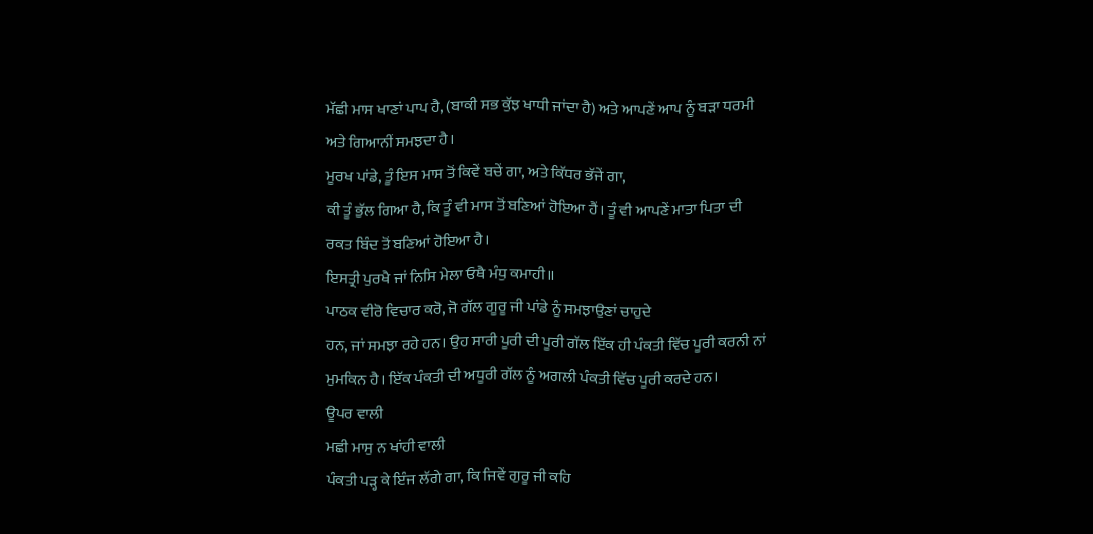ਮੱਛੀ ਮਾਸ ਖਾਣਾਂ ਪਾਪ ਹੈ, (ਬਾਕੀ ਸਭ ਕੁੱਝ ਖਾਧੀ ਜਾਂਦਾ ਹੈ) ਅਤੇ ਆਪਣੇਂ ਆਪ ਨੂੰ ਬੜਾ ਧਰਮੀ
ਅਤੇ ਗਿਆਨੀਂ ਸਮਝਦਾ ਹੈ।
ਮੂਰਖ ਪਾਂਡੇ, ਤੂੰ ਇਸ ਮਾਸ ਤੋਂ ਕਿਵੇਂ ਬਚੇਂ ਗਾ, ਅਤੇ ਕਿੱਧਰ ਭੱਜੇਂ ਗਾ,
ਕੀ ਤੂੰ ਭੁੱਲ ਗਿਆ ਹੈ, ਕਿ ਤੂੰ ਵੀ ਮਾਸ ਤੋਂ ਬਣਿਆਂ ਹੋਇਆ ਹੈਂ। ਤੂੰ ਵੀ ਆਪਣੇਂ ਮਾਤਾ ਪਿਤਾ ਦੀ
ਰਕਤ ਬਿੰਦ ਤੋਂ ਬਣਿਆਂ ਹੋਇਆ ਹੈ।
ਇਸਤ੍ਰੀ ਪੁਰਖੈ ਜਾਂ ਨਿਸਿ ਮੇਲਾ ਓਥੈ ਮੰਧੁ ਕਮਾਹੀ॥
ਪਾਠਕ ਵੀਰੋ ਵਿਚਾਰ ਕਰੋ, ਜੋ ਗੱਲ ਗੂਰੂ ਜੀ ਪਾਂਡੇ ਨੂੰ ਸਮਝਾਉਣਾਂ ਚਾਹੁਦੇ
ਹਨ, ਜਾਂ ਸਮਝਾ ਰਹੇ ਹਨ। ਉਹ ਸਾਰੀ ਪੂਰੀ ਦੀ ਪੂਰੀ ਗੱਲ ਇੱਕ ਹੀ ਪੰਕਤੀ ਵਿੱਚ ਪੂਰੀ ਕਰਨੀ ਨਾਂ
ਮੁਮਕਿਨ ਹੈ। ਇੱਕ ਪੰਕਤੀ ਦੀ ਅਧੂਰੀ ਗੱਲ ਨੂੰ ਅਗਲੀ ਪੰਕਤੀ ਵਿੱਚ ਪੂਰੀ ਕਰਦੇ ਹਨ।
ਊਪਰ ਵਾਲੀ
ਮਛੀ ਮਾਸੁ ਨ ਖਾਂਹੀ ਵਾਲੀ
ਪੰਕਤੀ ਪੜ੍ਹ ਕੇ ਇੰਜ ਲੱਗੇ ਗਾ, ਕਿ ਜਿਵੇਂ ਗੁਰੂ ਜੀ ਕਹਿ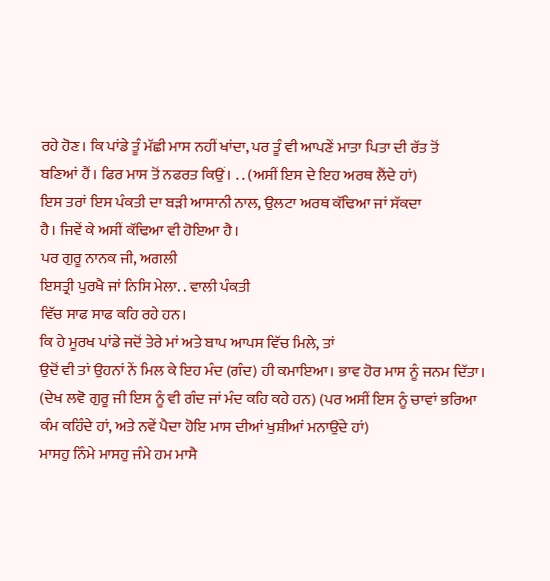ਰਹੇ ਹੋਣ। ਕਿ ਪਾਂਡੇ ਤੂੰ ਮੱਛੀ ਮਾਸ ਨਹੀਂ ਖਾਂਦਾ, ਪਰ ਤੂੰ ਵੀ ਆਪਣੇਂ ਮਾਤਾ ਪਿਤਾ ਦੀ ਰੱਤ ਤੋਂ
ਬਣਿਆਂ ਹੈਂ। ਫਿਰ ਮਾਸ ਤੋਂ ਨਫਰਤ ਕਿਉਂ। . . (ਅਸੀਂ ਇਸ ਦੇ ਇਹ ਅਰਥ ਲੈਂਦੇ ਹਾਂ)
ਇਸ ਤਰਾਂ ਇਸ ਪੰਕਤੀ ਦਾ ਬੜੀ ਆਸਾਨੀ ਨਾਲ, ਉਲਟਾ ਅਰਥ ਕੱਢਿਆ ਜਾਂ ਸੱਕਦਾ
ਹੈ। ਜਿਵੇਂ ਕੇ ਅਸੀਂ ਕੱਢਿਆ ਵੀ ਹੋਇਆ ਹੈ।
ਪਰ ਗੁਰੂ ਨਾਨਕ ਜੀ, ਅਗਲੀ
ਇਸਤ੍ਰੀ ਪੁਰਖੈ ਜਾਂ ਨਿਸਿ ਮੇਲਾ. . ਵਾਲੀ ਪੰਕਤੀ
ਵਿੱਚ ਸਾਫ ਸਾਫ ਕਹਿ ਰਹੇ ਹਨ।
ਕਿ ਹੇ ਮੂਰਖ ਪਾਂਡੇ ਜਦੋਂ ਤੇਰੇ ਮਾਂ ਅਤੇ ਬਾਪ ਆਪਸ ਵਿੱਚ ਮਿਲੇ, ਤਾਂ
ਉਦੋਂ ਵੀ ਤਾਂ ਉਹਨਾਂ ਨੇਂ ਮਿਲ ਕੇ ਇਹ ਮੰਦ (ਗੰਦ) ਹੀ ਕਮਾਇਆ। ਭਾਵ ਹੋਰ ਮਾਸ ਨੂੰ ਜਨਮ ਦਿੱਤਾ।
(ਦੇਖ ਲਵੋ ਗੁਰੂ ਜੀ ਇਸ ਨੂੰ ਵੀ ਗੰਦ ਜਾਂ ਮੰਦ ਕਹਿ ਕਹੇ ਹਨ) (ਪਰ ਅਸੀਂ ਇਸ ਨੂੰ ਚਾਵਾਂ ਭਰਿਆ
ਕੰਮ ਕਹਿੰਦੇ ਹਾਂ, ਅਤੇ ਨਵੇਂ ਪੈਦਾ ਹੋਇ ਮਾਸ ਦੀਆਂ ਖੁਸ਼ੀਆਂ ਮਨਾਉਂਦੇ ਹਾਂ)
ਮਾਸਹੁ ਨਿੰਮੇ ਮਾਸਹੁ ਜੰਮੇ ਹਮ ਮਾਸੈ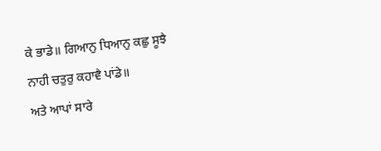ਕੇ ਭਾਡੇ॥ ਗਿਆਨੁ ਧਿਆਨੁ ਕਛੁ ਸੂਝੈ
ਨਾਹੀ ਚਤੁਰੁ ਕਹਾਵੈ ਪਾਂਡੇ॥
ਅਤੇ ਆਪਾਂ ਸਾਰੇ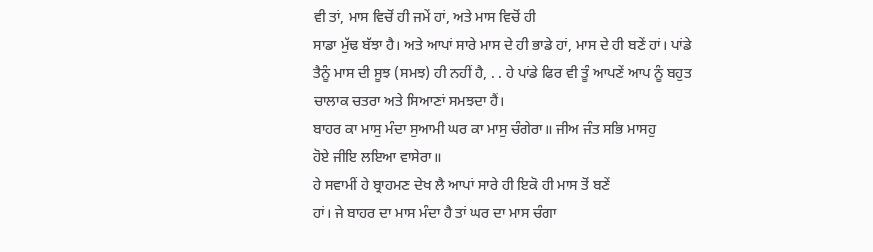ਵੀ ਤਾਂ, ਮਾਸ ਵਿਚੋਂ ਹੀ ਜਮੇਂ ਹਾਂ, ਅਤੇ ਮਾਸ ਵਿਚੋਂ ਹੀ
ਸਾਡਾ ਮੁੱਢ ਬੱਝਾ ਹੈ। ਅਤੇ ਆਪਾਂ ਸਾਰੇ ਮਾਸ ਦੇ ਹੀ ਭਾਡੇ ਹਾਂ, ਮਾਸ ਦੇ ਹੀ ਬਣੇਂ ਹਾਂ। ਪਾਂਡੇ
ਤੈਨੂੰ ਮਾਸ ਦੀ ਸੂਝ (ਸਮਝ) ਹੀ ਨਹੀਂ ਹੈ, . . ਹੇ ਪਾਂਡੇ ਫਿਰ ਵੀ ਤੂੰ ਆਪਣੇਂ ਆਪ ਨੂੰ ਬਹੁਤ
ਚਾਲਾਕ ਚਤਰਾ ਅਤੇ ਸਿਆਣਾਂ ਸਮਝਦਾ ਹੈਂ।
ਬਾਹਰ ਕਾ ਮਾਸੁ ਮੰਦਾ ਸੁਆਮੀ ਘਰ ਕਾ ਮਾਸੁ ਚੰਗੇਰਾ॥ ਜੀਅ ਜੰਤ ਸਭਿ ਮਾਸਹੁ
ਹੋਏ ਜੀਇ ਲਇਆ ਵਾਸੇਰਾ॥
ਹੇ ਸਵਾਮੀਂ ਹੇ ਬ੍ਰਾਹਮਣ ਦੇਖ ਲੈ ਆਪਾਂ ਸਾਰੇ ਹੀ ਇਕੋ ਹੀ ਮਾਸ ਤੋਂ ਬਣੇਂ
ਹਾਂ। ਜੇ ਬਾਹਰ ਦਾ ਮਾਸ ਮੰਦਾ ਹੈ ਤਾਂ ਘਰ ਦਾ ਮਾਸ ਚੰਗਾ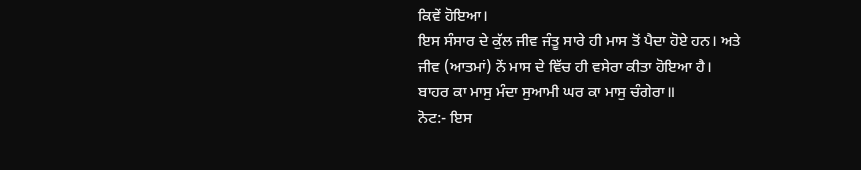ਕਿਵੇਂ ਹੋਇਆ।
ਇਸ ਸੰਸਾਰ ਦੇ ਕੁੱਲ ਜੀਵ ਜੰਤੂ ਸਾਰੇ ਹੀ ਮਾਸ ਤੋਂ ਪੈਦਾ ਹੋਏ ਹਨ। ਅਤੇ
ਜੀਵ (ਆਤਮਾਂ) ਨੇਂ ਮਾਸ ਦੇ ਵਿੱਚ ਹੀ ਵਸੇਰਾ ਕੀਤਾ ਹੋਇਆ ਹੈ।
ਬਾਹਰ ਕਾ ਮਾਸੁ ਮੰਦਾ ਸੁਆਮੀ ਘਰ ਕਾ ਮਾਸੁ ਚੰਗੇਰਾ॥
ਨੋਟ:- ਇਸ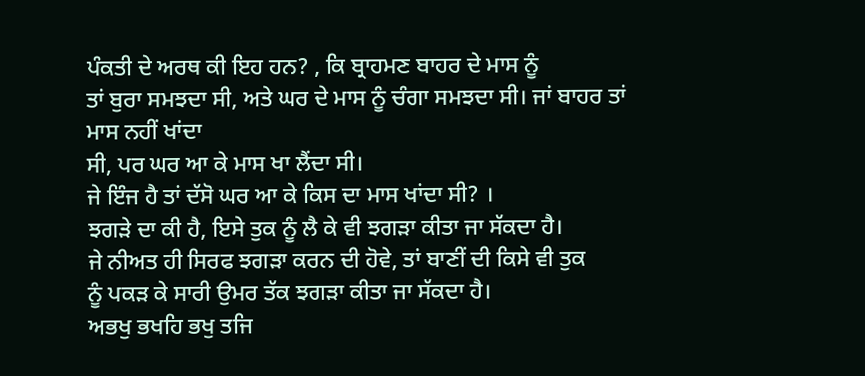ਪੰਕਤੀ ਦੇ ਅਰਥ ਕੀ ਇਹ ਹਨ? , ਕਿ ਬ੍ਰਾਹਮਣ ਬਾਹਰ ਦੇ ਮਾਸ ਨੂੰ
ਤਾਂ ਬੁਰਾ ਸਮਝਦਾ ਸੀ, ਅਤੇ ਘਰ ਦੇ ਮਾਸ ਨੂੰ ਚੰਗਾ ਸਮਝਦਾ ਸੀ। ਜਾਂ ਬਾਹਰ ਤਾਂ ਮਾਸ ਨਹੀਂ ਖਾਂਦਾ
ਸੀ, ਪਰ ਘਰ ਆ ਕੇ ਮਾਸ ਖਾ ਲੈਂਦਾ ਸੀ।
ਜੇ ਇੰਜ ਹੈ ਤਾਂ ਦੱਸੋ ਘਰ ਆ ਕੇ ਕਿਸ ਦਾ ਮਾਸ ਖਾਂਦਾ ਸੀ? ।
ਝਗੜੇ ਦਾ ਕੀ ਹੈ, ਇਸੇ ਤੁਕ ਨੂੰ ਲੈ ਕੇ ਵੀ ਝਗੜਾ ਕੀਤਾ ਜਾ ਸੱਕਦਾ ਹੈ।
ਜੇ ਨੀਅਤ ਹੀ ਸਿਰਫ ਝਗੜਾ ਕਰਨ ਦੀ ਹੋਵੇ, ਤਾਂ ਬਾਣੀਂ ਦੀ ਕਿਸੇ ਵੀ ਤੁਕ
ਨੂੰ ਪਕੜ ਕੇ ਸਾਰੀ ਉਮਰ ਤੱਕ ਝਗੜਾ ਕੀਤਾ ਜਾ ਸੱਕਦਾ ਹੈ।
ਅਭਖੁ ਭਖਹਿ ਭਖੁ ਤਜਿ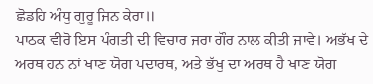ਛੋਡਹਿ ਅੰਧੁ ਗੁਰੂ ਜਿਨ ਕੇਰਾ॥
ਪਾਠਕ ਵੀਰੋ ਇਸ ਪੰਗਤੀ ਦੀ ਵਿਚਾਰ ਜਰਾ ਗੌਰ ਨਾਲ ਕੀਤੀ ਜਾਵੇ। ਅਭੱਖ ਦੇ
ਅਰਥ ਹਨ ਨਾਂ ਖਾਣ ਯੋਗ ਪਦਾਰਥ, ਅਤੇ ਭੱਖੁ ਦਾ ਅਰਥ ਹੈ ਖਾਣ ਯੋਗ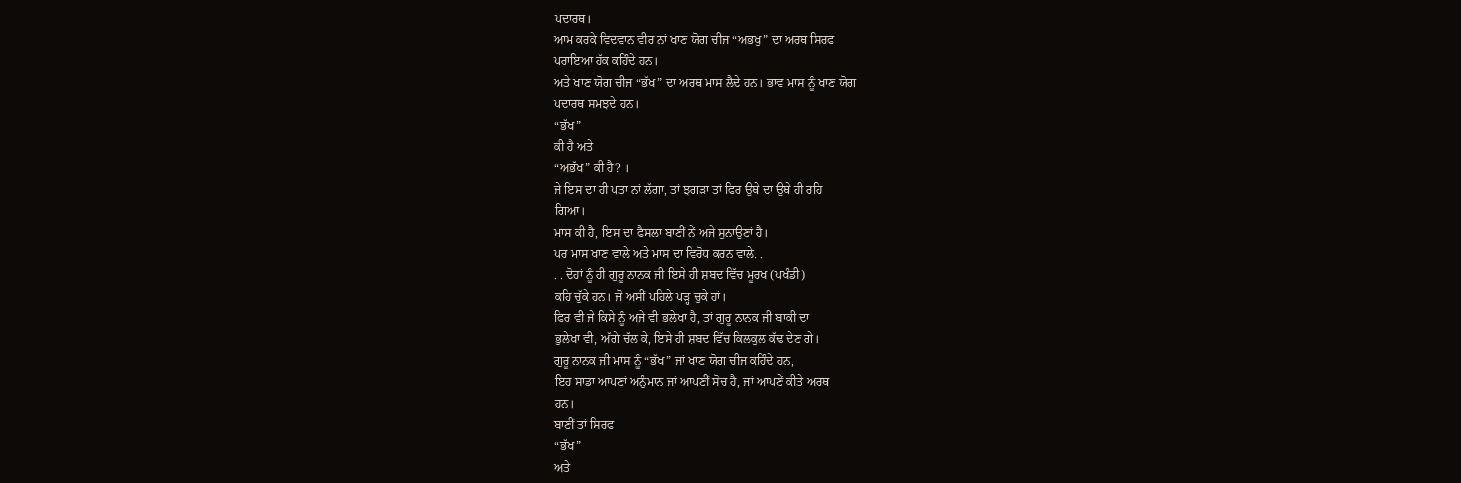ਪਦਾਰਥ।
ਆਮ ਕਰਕੇ ਵਿਦਵਾਨ ਵੀਰ ਨਾਂ ਖਾਣ ਯੋਗ ਚੀਜ “ਅਭਖੁ” ਦਾ ਅਰਥ ਸਿਰਫ
ਪਰਾਇਆ ਹੱਕ ਕਹਿੰਦੇ ਹਨ।
ਅਤੇ ਖਾਣ ਯੋਗ ਚੀਜ “ਭੱਖ” ਦਾ ਅਰਥ ਮਾਸ ਲੈਦੇ ਹਨ। ਭਾਵ ਮਾਸ ਨੂੰ ਖਾਣ ਯੋਗ
ਪਦਾਰਥ ਸਮਝਦੇ ਹਨ।
“ਭੱਖ”
ਕੀ ਹੈ ਅਤੇ
“ਅਭੱਖ” ਕੀ ਹੈ? ।
ਜੇ ਇਸ ਦਾ ਹੀ ਪਤਾ ਨਾਂ ਲੱਗਾ, ਤਾਂ ਝਗੜਾ ਤਾਂ ਫਿਰ ਉਥੇ ਦਾ ਉਥੇ ਹੀ ਰਹਿ
ਗਿਆ।
ਮਾਸ ਕੀ ਹੈ, ਇਸ ਦਾ ਫੈਸਲਾ ਬਾਣੀਂ ਨੇਂ ਅਜੇ ਸੁਨਾਉਣਾਂ ਹੈ।
ਪਰ ਮਾਸ ਖਾਣ ਵਾਲੇ ਅਤੇ ਮਾਸ ਦਾ ਵਿਰੋਧ ਕਰਨ ਵਾਲੇ. .
. . ਦੋਹਾਂ ਨੂੰ ਹੀ ਗੁਰੂ ਨਾਨਕ ਜੀ ਇਸੇ ਹੀ ਸ਼ਬਦ ਵਿੱਚ ਮੂਰਖ (ਪਖੰਡੀ)
ਕਹਿ ਚੁੱਕੇ ਹਨ। ਜੋ ਅਸੀਂ ਪਹਿਲੇ ਪੜ੍ਹ ਚੁਕੇ ਹਾਂ।
ਫਿਰ ਵੀ ਜੇ ਕਿਸੇ ਨੂੰ ਅਜੇ ਵੀ ਭਲੇਖਾ ਹੈ, ਤਾਂ ਗੁਰੂ ਨਾਨਕ ਜੀ ਬਾਕੀ ਦਾ
ਭੁਲੇਖਾ ਵੀ, ਅੱਗੇ ਚੱਲ ਕੇ, ਇਸੇ ਹੀ ਸ਼ਬਦ ਵਿੱਚ ਕਿਲਕੁਲ ਕੱਢ ਦੇਣ ਗੇ।
ਗੁਰੂ ਨਾਨਕ ਜੀ ਮਾਸ ਨੂੰ “ਭੱਖ” ਜਾਂ ਖਾਣ ਯੋਗ ਚੀਜ ਕਹਿੰਦੇ ਹਨ,
ਇਹ ਸਾਡਾ ਆਪਣਾਂ ਅਨੁੰਮਾਨ ਜਾਂ ਆਪਣੀਂ ਸੋਚ ਹੈ, ਜਾਂ ਆਪਣੇਂ ਕੀਤੇ ਅਰਥ
ਹਨ।
ਬਾਣੀਂ ਤਾਂ ਸਿਰਫ
“ਭੱਖ”
ਅਤੇ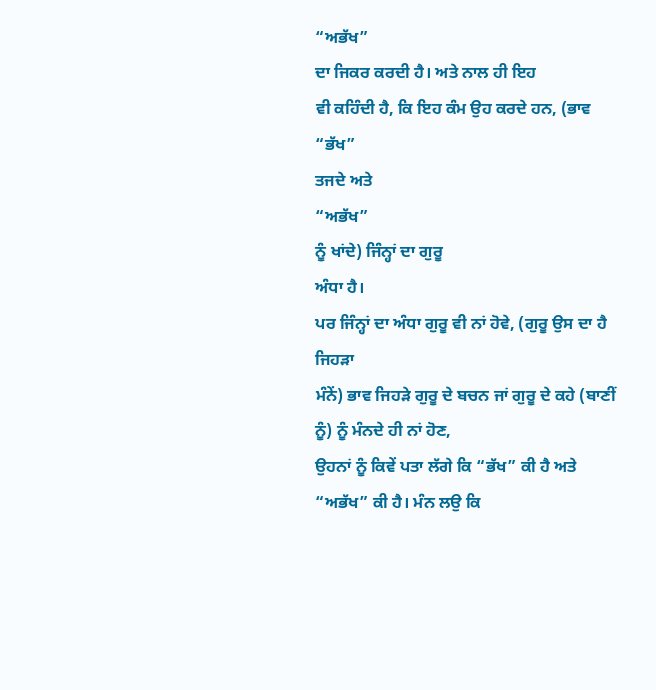“ਅਭੱਖ”
ਦਾ ਜਿਕਰ ਕਰਦੀ ਹੈ। ਅਤੇ ਨਾਲ ਹੀ ਇਹ
ਵੀ ਕਹਿੰਦੀ ਹੈ, ਕਿ ਇਹ ਕੰਮ ਉਹ ਕਰਦੇ ਹਨ, (ਭਾਵ
“ਭੱਖ”
ਤਜਦੇ ਅਤੇ
“ਅਭੱਖ”
ਨੂੰ ਖਾਂਦੇ) ਜਿੰਨ੍ਹਾਂ ਦਾ ਗੁਰੂ
ਅੰਧਾ ਹੈ।
ਪਰ ਜਿੰਨ੍ਹਾਂ ਦਾ ਅੰਧਾ ਗੁਰੂ ਵੀ ਨਾਂ ਹੋਵੇ, (ਗੁਰੂ ਉਸ ਦਾ ਹੈ ਜਿਹੜਾ
ਮੰਨੇਂ) ਭਾਵ ਜਿਹੜੇ ਗੁਰੂ ਦੇ ਬਚਨ ਜਾਂ ਗੁਰੂ ਦੇ ਕਹੇ (ਬਾਣੀਂ ਨੂੰ) ਨੂੰ ਮੰਨਦੇ ਹੀ ਨਾਂ ਹੋਣ,
ਉਹਨਾਂ ਨੂੰ ਕਿਵੇਂ ਪਤਾ ਲੱਗੇ ਕਿ “ਭੱਖ” ਕੀ ਹੈ ਅਤੇ “ਅਭੱਖ” ਕੀ ਹੈ। ਮੰਨ ਲਉ ਕਿ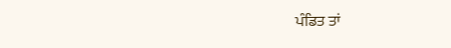ਪੰਡਿਤ ਤਾਂ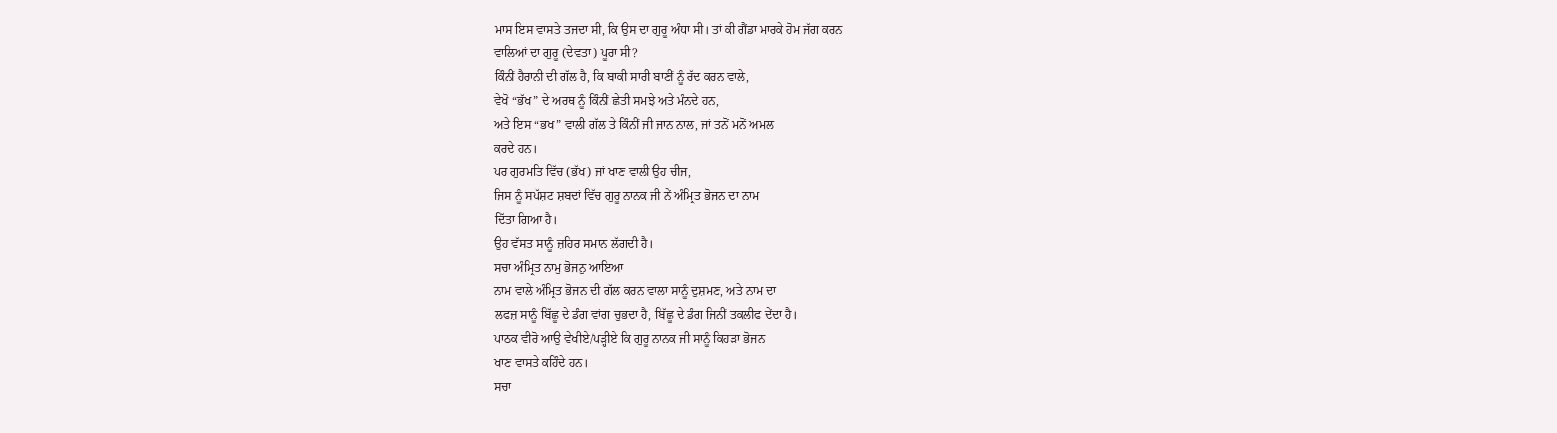ਮਾਸ ਇਸ ਵਾਸਤੇ ਤਜਦਾ ਸੀ, ਕਿ ਉਸ ਦਾ ਗੁਰੂ ਅੰਧਾ ਸੀ। ਤਾਂ ਕੀ ਗੈਂਡਾ ਮਾਰਕੇ ਹੋਮ ਜੱਗ ਕਰਨ
ਵਾਲਿਆਂ ਦਾ ਗੁਰੂ (ਦੇਵਤਾ) ਪੂਰਾ ਸੀ?
ਕਿੰਨੀਂ ਹੈਰਾਨੀ ਦੀ ਗੱਲ ਹੈ, ਕਿ ਬਾਕੀ ਸਾਰੀ ਬਾਣੀਂ ਨੂੰ ਰੱਦ ਕਰਨ ਵਾਲੇ,
ਵੇਖੋ “ਭੱਖ” ਦੇ ਅਰਥ ਨੂੰ ਕਿੰਨੀਂ ਛੇਤੀ ਸਮਝੇ ਅਤੇ ਮੰਨਦੇ ਹਨ,
ਅਤੇ ਇਸ “ਭਖ” ਵਾਲੀ ਗੱਲ ਤੇ ਕਿੰਨੀਂ ਜੀ ਜਾਨ ਨਾਲ, ਜਾਂ ਤਨੋਂ ਮਨੋਂ ਅਮਲ
ਕਰਦੇ ਹਨ।
ਪਰ ਗੁਰਮਤਿ ਵਿੱਚ (ਭੱਖ) ਜਾਂ ਖਾਣ ਵਾਲੀ ਉਹ ਚੀਜ,
ਜਿਸ ਨੂੰ ਸਪੱਸ਼ਟ ਸ਼ਬਦਾਂ ਵਿੱਚ ਗੁਰੂ ਨਾਨਕ ਜੀ ਨੇਂ ਅੰਮ੍ਰਿਤ ਭੋਜਨ ਦਾ ਨਾਮ
ਦਿੱਤਾ ਗਿਆ ਹੈ।
ਉਹ ਵੱਸਤ ਸਾਨੂੰ ਜ਼ਹਿਰ ਸਮਾਨ ਲੱਗਦੀ ਹੈ।
ਸਚਾ ਅੰਮ੍ਰਿਤ ਨਾਮੁ ਭੋਜਨੁ ਆਇਆ
ਨਾਮ ਵਾਲੇ ਅੰਮ੍ਰਿਤ ਭੋਜਨ ਦੀ ਗੱਲ ਕਰਨ ਵਾਲਾ ਸਾਨੂੰ ਦੁਸ਼ਮਣ, ਅਤੇ ਨਾਮ ਦਾ
ਲਫਜ਼ ਸਾਨੂੰ ਬਿੱਛੂ ਦੇ ਡੰਗ ਵਾਂਗ ਚੁਭਦਾ ਹੈ, ਬਿੱਛੂ ਦੇ ਡੰਗ ਜਿਨੀਂ ਤਕਲੀਫ ਦੇਂਦਾ ਹੈ।
ਪਾਠਕ ਵੀਰੋ ਆਉ ਵੇਖੀਏ/ਪੜ੍ਹੀਏ ਕਿ ਗੁਰੂ ਨਾਨਕ ਜੀ ਸਾਨੂੰ ਕਿਹੜਾ ਭੋਜਨ
ਖਾਣ ਵਾਸਤੇ ਕਹਿੰਦੇ ਹਨ।
ਸਚਾ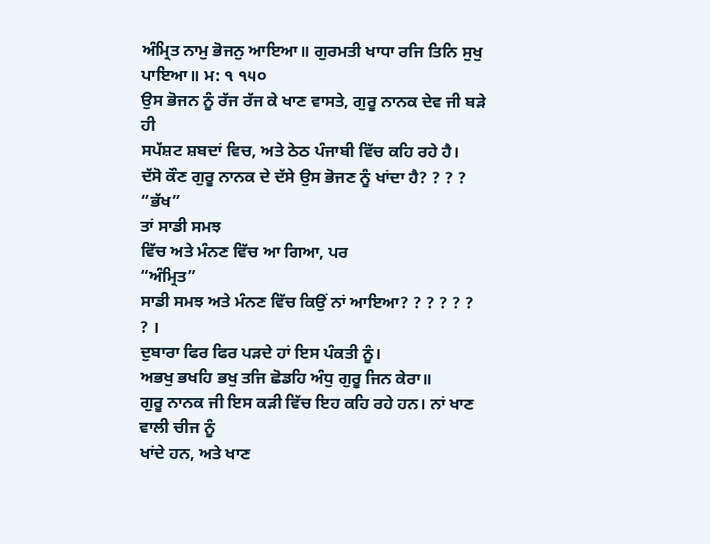ਅੰਮ੍ਰਿਤ ਨਾਮੁ ਭੋਜਨੁ ਆਇਆ॥ ਗੁਰਮਤੀ ਖਾਧਾ ਰਜਿ ਤਿਨਿ ਸੁਖੁ ਪਾਇਆ॥ ਮ: ੧ ੧੫੦
ਉਸ ਭੋਜਨ ਨੂੰ ਰੱਜ ਰੱਜ ਕੇ ਖਾਣ ਵਾਸਤੇ, ਗੁਰੂ ਨਾਨਕ ਦੇਵ ਜੀ ਬੜੇ ਹੀ
ਸਪੱਸ਼ਟ ਸ਼ਬਦਾਂ ਵਿਚ, ਅਤੇ ਠੇਠ ਪੰਜਾਬੀ ਵਿੱਚ ਕਹਿ ਰਹੇ ਹੈ।
ਦੱਸੋ ਕੌਣ ਗੁਰੂ ਨਾਨਕ ਦੇ ਦੱਸੇ ਉਸ ਭੋਜਣ ਨੂੰ ਖਾਂਦਾ ਹੈ? ? ? ?
“ਭੱਖ”
ਤਾਂ ਸਾਡੀ ਸਮਝ
ਵਿੱਚ ਅਤੇ ਮੰਨਣ ਵਿੱਚ ਆ ਗਿਆ, ਪਰ
“ਅੰਮ੍ਰਿਤ”
ਸਾਡੀ ਸਮਝ ਅਤੇ ਮੰਨਣ ਵਿੱਚ ਕਿਉਂ ਨਾਂ ਆਇਆ? ? ? ? ? ?
? ।
ਦੁਬਾਰਾ ਫਿਰ ਫਿਰ ਪੜਦੇ ਹਾਂ ਇਸ ਪੰਕਤੀ ਨੂੰ।
ਅਭਖੁ ਭਖਹਿ ਭਖੁ ਤਜਿ ਛੋਡਹਿ ਅੰਧੁ ਗੁਰੂ ਜਿਨ ਕੇਰਾ॥
ਗੁਰੂ ਨਾਨਕ ਜੀ ਇਸ ਕੜੀ ਵਿੱਚ ਇਹ ਕਹਿ ਰਹੇ ਹਨ। ਨਾਂ ਖਾਣ ਵਾਲੀ ਚੀਜ ਨੂੰ
ਖਾਂਦੇ ਹਨ, ਅਤੇ ਖਾਣ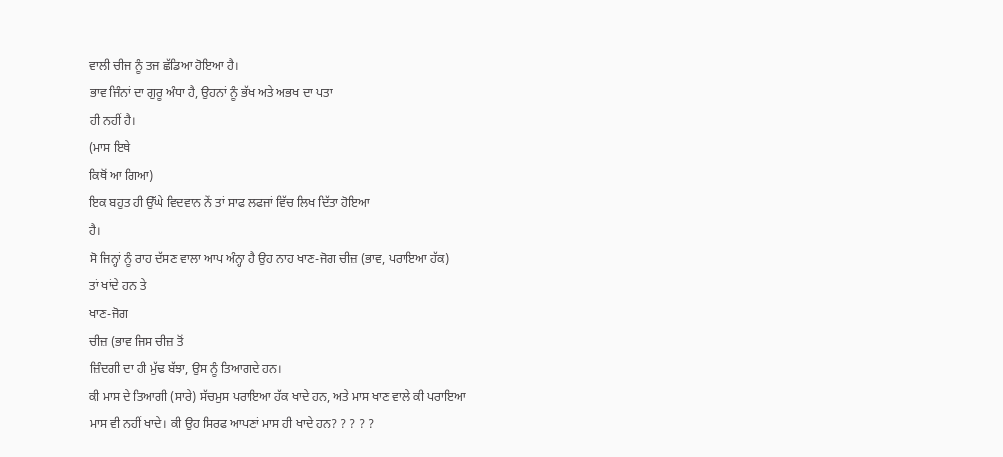ਵਾਲੀ ਚੀਜ ਨੂੰ ਤਜ ਛੱਡਿਆ ਹੋਇਆ ਹੈ।
ਭਾਵ ਜਿੰਨਾਂ ਦਾ ਗੁਰੂ ਅੰਧਾ ਹੈ, ਉਹਨਾਂ ਨੂੰ ਭੱਖ ਅਤੇ ਅਭਖ ਦਾ ਪਤਾ
ਹੀ ਨਹੀਂ ਹੈ।
(ਮਾਸ ਇਥੇ
ਕਿਥੋਂ ਆ ਗਿਆ)
ਇਕ ਬਹੁਤ ਹੀ ਉੱਘੇ ਵਿਦਵਾਨ ਨੇਂ ਤਾਂ ਸਾਫ ਲਫਜਾਂ ਵਿੱਚ ਲਿਖ ਦਿੱਤਾ ਹੋਇਆ
ਹੈ।
ਸੋ ਜਿਨ੍ਹਾਂ ਨੂੰ ਰਾਹ ਦੱਸਣ ਵਾਲਾ ਆਪ ਅੰਨ੍ਹਾ ਹੈ ਉਹ ਨਾਹ ਖਾਣ-ਜੋਗ ਚੀਜ਼ (ਭਾਵ, ਪਰਾਇਆ ਹੱਕ)
ਤਾਂ ਖਾਂਦੇ ਹਨ ਤੇ
ਖਾਣ-ਜੋਗ
ਚੀਜ਼ (ਭਾਵ ਜਿਸ ਚੀਜ਼ ਤੋਂ
ਜ਼ਿੰਦਗੀ ਦਾ ਹੀ ਮੁੱਢ ਬੱਝਾ, ਉਸ ਨੂੰ ਤਿਆਗਦੇ ਹਨ।
ਕੀ ਮਾਸ ਦੇ ਤਿਆਗੀ (ਸਾਰੇ) ਸੱਚਮੁਸ ਪਰਾਇਆ ਹੱਕ ਖਾਦੇ ਹਨ, ਅਤੇ ਮਾਸ ਖਾਣ ਵਾਲੇ ਕੀ ਪਰਾਇਆ
ਮਾਸ ਵੀ ਨਹੀਂ ਖਾਦੇ। ਕੀ ਉਹ ਸਿਰਫ ਆਪਣਾਂ ਮਾਸ ਹੀ ਖਾਦੇ ਹਨ? ? ? ? ?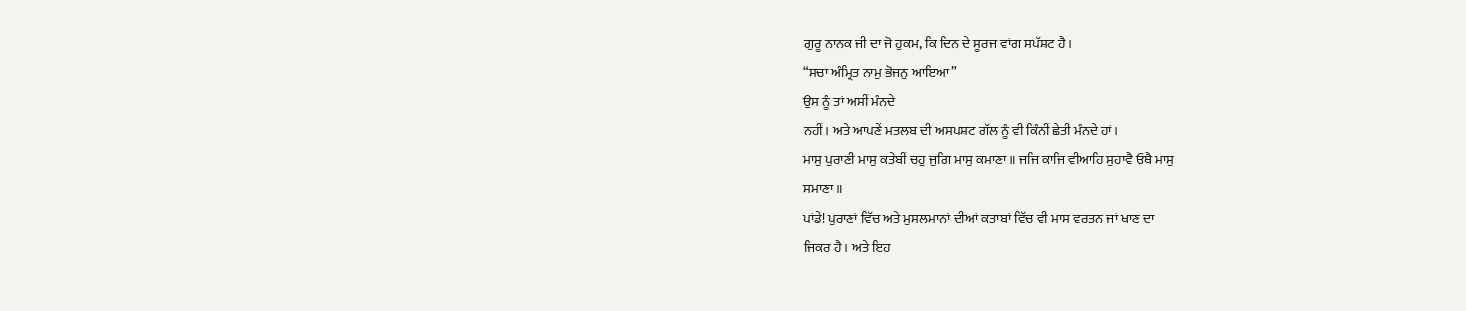ਗੁਰੂ ਨਾਨਕ ਜੀ ਦਾ ਜੋ ਹੁਕਮ, ਕਿ ਦਿਨ ਦੇ ਸੂਰਜ ਵਾਂਗ ਸਪੱਸ਼ਟ ਹੈ।
“ਸਚਾ ਅੰਮ੍ਰਿਤ ਨਾਮੁ ਭੋਜਨੁ ਆਇਆ”
ਉਸ ਨੂੰ ਤਾਂ ਅਸੀਂ ਮੰਨਦੇ
ਨਹੀਂ। ਅਤੇ ਆਪਣੇਂ ਮਤਲਬ ਦੀ ਅਸਪਸ਼ਟ ਗੱਲ ਨੂੰ ਵੀ ਕਿੰਨੀਂ ਛੇਤੀ ਮੰਨਦੇ ਹਾਂ।
ਮਾਸੁ ਪੁਰਾਣੀ ਮਾਸੁ ਕਤੇਬੀਂ ਚਹੁ ਜੁਗਿ ਮਾਸੁ ਕਮਾਣਾ॥ ਜਜਿ ਕਾਜਿ ਵੀਆਹਿ ਸੁਹਾਵੈ ਓਥੈ ਮਾਸੁ
ਸਮਾਣਾ॥
ਪਾਂਡੇ! ਪੁਰਾਣਾਂ ਵਿੱਚ ਅਤੇ ਮੁਸਲਮਾਨਾਂ ਦੀਆਂ ਕਤਾਬਾਂ ਵਿੱਚ ਵੀ ਮਾਸ ਵਰਤਨ ਜਾਂ ਖਾਣ ਦਾ
ਜਿਕਰ ਹੈ। ਅਤੇ ਇਹ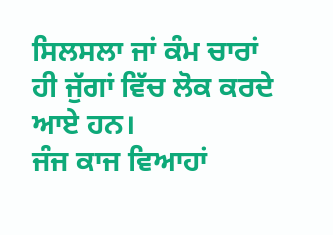ਸਿਲਸਲਾ ਜਾਂ ਕੰਮ ਚਾਰਾਂ ਹੀ ਜੁੱਗਾਂ ਵਿੱਚ ਲੋਕ ਕਰਦੇ ਆਏ ਹਨ।
ਜੰਜ ਕਾਜ ਵਿਆਹਾਂ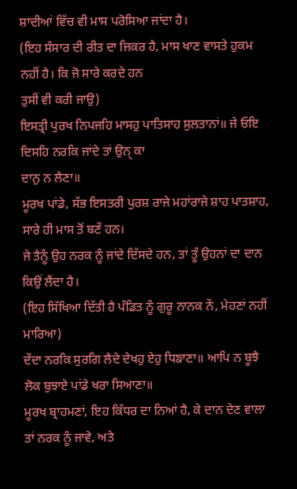ਸ਼ਾਦੀਆਂ ਵਿੱਚ ਵੀ ਮਾਸ ਪਰੋਸਿਆ ਜਾਂਦਾ ਹੈ।
(ਇਹ ਸੰਸਾਰ ਦੀ ਰੀਤ ਦਾ ਜਿਕਰ ਹੈ, ਮਾਸ ਖਾਣ ਵਾਸਤੇ ਹੁਕਮ ਨਹੀਂ ਹੈ। ਕਿ ਜੋ ਸਾਰੇ ਕਰਦੇ ਹਨ
ਤੁਸੀਂ ਵੀ ਕਰੀ ਜਾਉ)
ਇਸਤ੍ਰੀ ਪੁਰਖ ਨਿਪਜਹਿ ਮਾਸਹੁ ਪਾਤਿਸਾਹ ਸੁਲਤਾਨਾਂ॥ ਜੇ ਓਇ ਦਿਸਹਿ ਨਰਕਿ ਜਾਂਦੇ ਤਾਂ ਉਨੑ ਕਾ
ਦਾਨੁ ਨ ਲੈਣਾ॥
ਮੂਰਖ ਪਾਂਡੇ, ਸੱਭ ਇਸਤਰੀ ਪੁਰਸ਼ ਰਾਜੇ ਮਹਾਂਰਾਜੇ ਸ਼ਾਹ ਪਾਤਸ਼ਾਹ, ਸਾਰੇ ਹੀ ਮਾਸ ਤੋਂ ਬਣੇਂ ਹਨ।
ਜੇ ਤੈਨੂੰ ਉਹ ਨਰਕ ਨੂੰ ਜਾਂਦੇ ਦਿੱਸਦੇ ਹਨ, ਤਾਂ ਤੂੰ ਉਹਨਾਂ ਦਾ ਦਾਨ ਕਿਉਂ ਲੈਂਦਾ ਹੈ।
(ਇਹ ਸਿੱਖਿਆ ਦਿੱਤੀ ਹੈ ਪੰਡਿਤ ਨੂੰ ਗੁਰੂ ਨਾਨਕ ਨੇਂ, ਮੇਹਣਾਂ ਨਹੀਂ ਮਾਰਿਆ)
ਦੇਂਦਾ ਨਰਕਿ ਸੁਰਗਿ ਲੈਦੇ ਦੇਖਹੁ ਏਹੁ ਧਿਙਾਣਾ॥ ਆਪਿ ਨ ਬੂਝੈ ਲੋਕ ਬੁਝਾਏ ਪਾਂਡੇ ਖਰਾ ਸਿਆਣਾ॥
ਮੂਰਖ ਬ੍ਰਾਹਮਣਾਂ, ਇਹ ਕਿੱਧਰ ਦਾ ਨਿਆਂ ਹੈ, ਕੇ ਦਾਨ ਦੇਣ ਵਾਲਾ ਤਾਂ ਨਰਕ ਨੂੰ ਜਾਵੇ, ਅਤੇ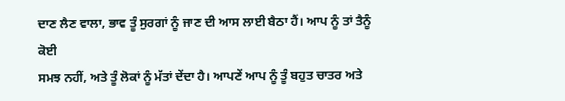ਦਾਣ ਲੈਣ ਵਾਲਾ, ਭਾਵ ਤੂੰ ਸੁਰਗਾਂ ਨੂੰ ਜਾਣ ਦੀ ਆਸ ਲਾਈ ਬੈਠਾ ਹੈਂ। ਆਪ ਨੂੰ ਤਾਂ ਤੈਨੂੰ ਕੋਈ
ਸਮਝ ਨਹੀਂ, ਅਤੇ ਤੂੰ ਲੋਕਾਂ ਨੂੰ ਮੱਤਾਂ ਦੇਂਦਾ ਹੈ। ਆਪਣੇਂ ਆਪ ਨੂੰ ਤੂੰ ਬਹੁਤ ਚਾਤਰ ਅਤੇ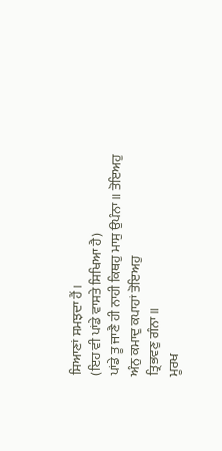ਸਿਆਣਾਂ ਸਮਝਦਾ ਹੈਂ।
(ਇਹ ਵੀ ਪਾਂਡੇ ਵਾਸਤੇ ਸਿਖਿਆ ਹੈ)
ਪਾਂਡੇ ਤੂ ਜਾਣੈ ਹੀ ਨਾਹੀ ਕਿਥਹੁ ਮਾਸੁ ਉਪੰਨਾ॥ ਤੋਇਅਹੁ ਅੰਨੁ ਕਮਾਦੁ ਕਪਾਹਾਂ ਤੋਇਅਹੁ
ਤ੍ਰਿਭਵਣੁ ਗੰਨਾ॥
ਮੂਰਖ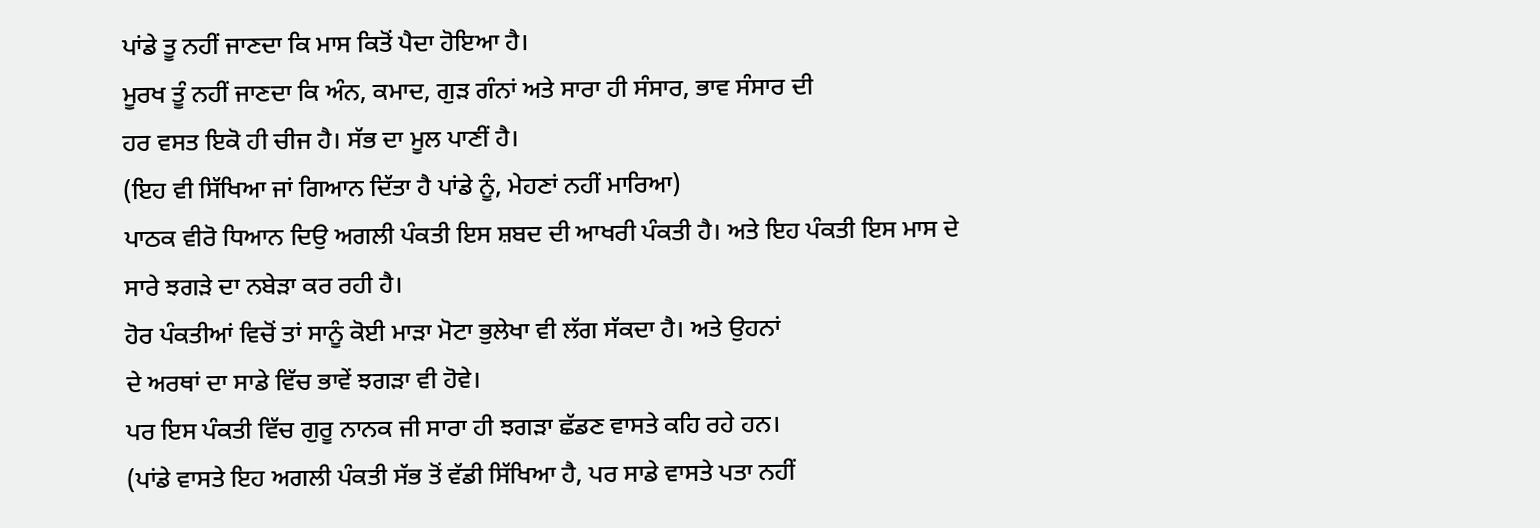ਪਾਂਡੇ ਤੂ ਨਹੀਂ ਜਾਣਦਾ ਕਿ ਮਾਸ ਕਿਤੋਂ ਪੈਦਾ ਹੋਇਆ ਹੈ।
ਮੂਰਖ ਤੂੰ ਨਹੀਂ ਜਾਣਦਾ ਕਿ ਅੰਨ, ਕਮਾਦ, ਗੁੜ ਗੰਨਾਂ ਅਤੇ ਸਾਰਾ ਹੀ ਸੰਸਾਰ, ਭਾਵ ਸੰਸਾਰ ਦੀ
ਹਰ ਵਸਤ ਇਕੋ ਹੀ ਚੀਜ ਹੈ। ਸੱਭ ਦਾ ਮੂਲ ਪਾਣੀਂ ਹੈ।
(ਇਹ ਵੀ ਸਿੱਖਿਆ ਜਾਂ ਗਿਆਨ ਦਿੱਤਾ ਹੈ ਪਾਂਡੇ ਨੂੰ, ਮੇਹਣਾਂ ਨਹੀਂ ਮਾਰਿਆ)
ਪਾਠਕ ਵੀਰੋ ਧਿਆਨ ਦਿਉ ਅਗਲੀ ਪੰਕਤੀ ਇਸ ਸ਼ਬਦ ਦੀ ਆਖਰੀ ਪੰਕਤੀ ਹੈ। ਅਤੇ ਇਹ ਪੰਕਤੀ ਇਸ ਮਾਸ ਦੇ
ਸਾਰੇ ਝਗੜੇ ਦਾ ਨਬੇੜਾ ਕਰ ਰਹੀ ਹੈ।
ਹੋਰ ਪੰਕਤੀਆਂ ਵਿਚੋਂ ਤਾਂ ਸਾਨੂੰ ਕੋਈ ਮਾੜਾ ਮੋਟਾ ਭੁਲੇਖਾ ਵੀ ਲੱਗ ਸੱਕਦਾ ਹੈ। ਅਤੇ ਉਹਨਾਂ
ਦੇ ਅਰਥਾਂ ਦਾ ਸਾਡੇ ਵਿੱਚ ਭਾਵੇਂ ਝਗੜਾ ਵੀ ਹੋਵੇ।
ਪਰ ਇਸ ਪੰਕਤੀ ਵਿੱਚ ਗੁਰੂ ਨਾਨਕ ਜੀ ਸਾਰਾ ਹੀ ਝਗੜਾ ਛੱਡਣ ਵਾਸਤੇ ਕਹਿ ਰਹੇ ਹਨ।
(ਪਾਂਡੇ ਵਾਸਤੇ ਇਹ ਅਗਲੀ ਪੰਕਤੀ ਸੱਭ ਤੋਂ ਵੱਡੀ ਸਿੱਖਿਆ ਹੈ, ਪਰ ਸਾਡੇ ਵਾਸਤੇ ਪਤਾ ਨਹੀਂ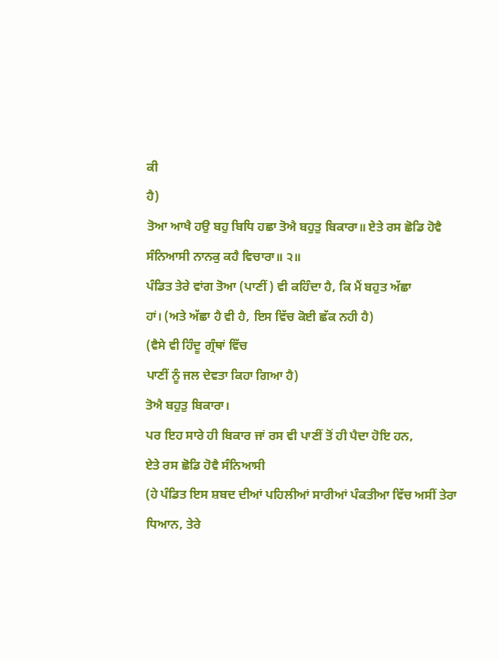ਕੀ
ਹੈ)
ਤੋਆ ਆਖੈ ਹਉ ਬਹੁ ਬਿਧਿ ਹਛਾ ਤੋਐ ਬਹੁਤੁ ਬਿਕਾਰਾ॥ ਏਤੇ ਰਸ ਛੋਡਿ ਹੋਵੈ
ਸੰਨਿਆਸੀ ਨਾਨਕੁ ਕਹੈ ਵਿਚਾਰਾ॥ ੨॥
ਪੰਡਿਤ ਤੇਰੇ ਵਾਂਗ ਤੋਆ (ਪਾਣੀਂ) ਵੀ ਕਹਿੰਦਾ ਹੈ, ਕਿ ਮੈਂ ਬਹੁਤ ਅੱਛਾ
ਹਾਂ। (ਅਤੇ ਅੱਛਾ ਹੈ ਵੀ ਹੈ, ਇਸ ਵਿੱਚ ਕੋਈ ਛੱਕ ਨਹੀ ਹੈ)
(ਵੈਸੇ ਵੀ ਹਿੰਦੂ ਗ੍ਰੰਥਾਂ ਵਿੱਚ
ਪਾਣੀਂ ਨੂੰ ਜਲ ਦੇਵਤਾ ਕਿਹਾ ਗਿਆ ਹੈ)
ਤੋਐ ਬਹੁਤੁ ਬਿਕਾਰਾ।
ਪਰ ਇਹ ਸਾਰੇ ਹੀ ਬਿਕਾਰ ਜਾਂ ਰਸ ਵੀ ਪਾਣੀਂ ਤੋਂ ਹੀ ਪੈਦਾ ਹੋਇ ਹਨ,
ਏਤੇ ਰਸ ਛੋਡਿ ਹੋਵੈ ਸੰਨਿਆਸੀ
(ਹੇ ਪੰਡਿਤ ਇਸ ਸ਼ਬਦ ਦੀਆਂ ਪਹਿਲੀਆਂ ਸਾਰੀਆਂ ਪੰਕਤੀਆ ਵਿੱਚ ਅਸੀਂ ਤੇਰਾ
ਧਿਆਨ, ਤੇਰੇ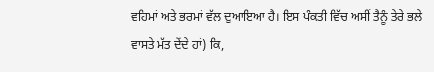ਵਹਿਮਾਂ ਅਤੇ ਭਰਮਾਂ ਵੱਲ ਦੁਆਇਆ ਹੈ। ਇਸ ਪੰਕਤੀ ਵਿੱਚ ਅਸੀਂ ਤੈਨੂੰ ਤੇਰੇ ਭਲੇ
ਵਾਸਤੇ ਮੱਤ ਦੇਂਦੇ ਹਾਂ) ਕਿ,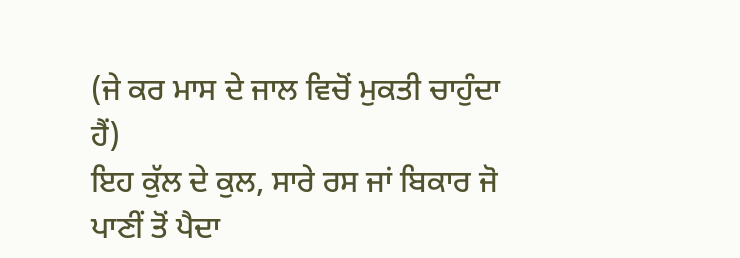(ਜੇ ਕਰ ਮਾਸ ਦੇ ਜਾਲ ਵਿਚੋਂ ਮੁਕਤੀ ਚਾਹੁੰਦਾ ਹੈਂ)
ਇਹ ਕੁੱਲ ਦੇ ਕੁਲ, ਸਾਰੇ ਰਸ ਜਾਂ ਬਿਕਾਰ ਜੋ ਪਾਣੀਂ ਤੋਂ ਪੈਦਾ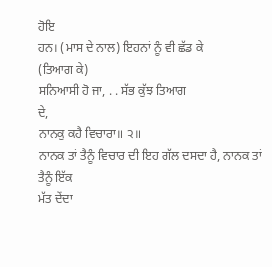ਹੋਇ
ਹਨ। (ਮਾਸ ਦੇ ਨਾਲ) ਇਹਨਾਂ ਨੂੰ ਵੀ ਛੱਡ ਕੇ
(ਤਿਆਗ ਕੇ)
ਸਨਿਆਸੀ ਹੋ ਜਾ, . . ਸੱਭ ਕੁੱਝ ਤਿਆਗ
ਦੇ,
ਨਾਨਕੁ ਕਹੈ ਵਿਚਾਰਾ॥ ੨॥
ਨਾਨਕ ਤਾਂ ਤੈਨੂੰ ਵਿਚਾਰ ਦੀ ਇਹ ਗੱਲ ਦਸਦਾ ਹੈ, ਨਾਨਕ ਤਾਂ ਤੈਨੂੰ ਇੱਕ
ਮੱਤ ਦੇਂਦਾ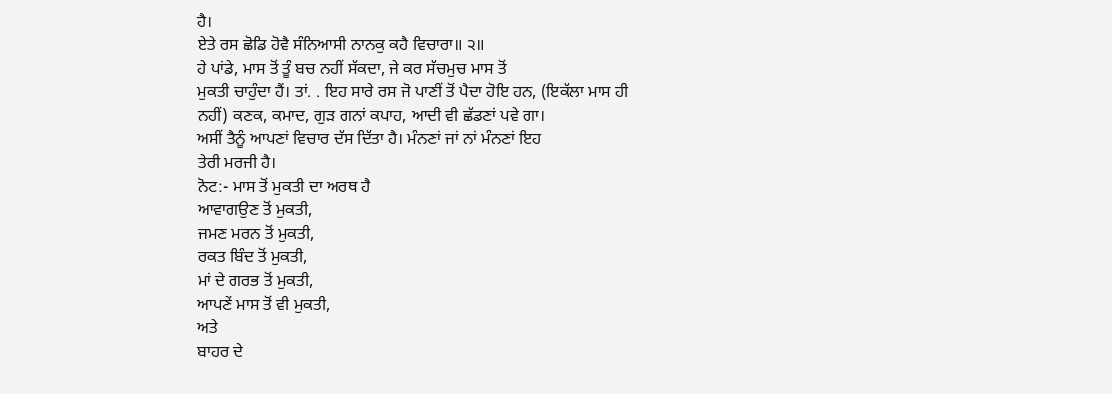ਹੈ।
ਏਤੇ ਰਸ ਛੋਡਿ ਹੋਵੈ ਸੰਨਿਆਸੀ ਨਾਨਕੁ ਕਹੈ ਵਿਚਾਰਾ॥ ੨॥
ਹੇ ਪਾਂਡੇ, ਮਾਸ ਤੋਂ ਤੂੰ ਬਚ ਨਹੀਂ ਸੱਕਦਾ, ਜੇ ਕਰ ਸੱਚਮੁਚ ਮਾਸ ਤੋਂ
ਮੁਕਤੀ ਚਾਹੁੰਦਾ ਹੈਂ। ਤਾਂ. . ਇਹ ਸਾਰੇ ਰਸ ਜੋ ਪਾਣੀਂ ਤੋਂ ਪੈਦਾ ਹੋਇ ਹਨ, (ਇਕੱਲਾ ਮਾਸ ਹੀ
ਨਹੀਂ) ਕਣਕ, ਕਮਾਦ, ਗੁੜ ਗਨਾਂ ਕਪਾਹ, ਆਦੀ ਵੀ ਛੱਡਣਾਂ ਪਵੇ ਗਾ।
ਅਸੀਂ ਤੈਨੂੰ ਆਪਣਾਂ ਵਿਚਾਰ ਦੱਸ ਦਿੱਤਾ ਹੈ। ਮੰਨਣਾਂ ਜਾਂ ਨਾਂ ਮੰਨਣਾਂ ਇਹ
ਤੇਰੀ ਮਰਜੀ ਹੈ।
ਨੋਟ:- ਮਾਸ ਤੋਂ ਮੁਕਤੀ ਦਾ ਅਰਥ ਹੈ
ਆਵਾਗਉਣ ਤੋਂ ਮੁਕਤੀ,
ਜਮਣ ਮਰਨ ਤੋਂ ਮੁਕਤੀ,
ਰਕਤ ਬਿੰਦ ਤੋਂ ਮੁਕਤੀ,
ਮਾਂ ਦੇ ਗਰਭ ਤੋਂ ਮੁਕਤੀ,
ਆਪਣੇਂ ਮਾਸ ਤੋਂ ਵੀ ਮੁਕਤੀ,
ਅਤੇ
ਬਾਹਰ ਦੇ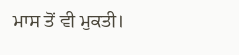ਮਾਸ ਤੋਂ ਵੀ ਮੁਕਤੀ।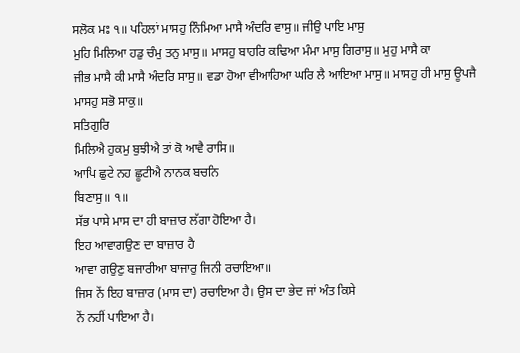ਸਲੋਕ ਮਃ ੧॥ ਪਹਿਲਾਂ ਮਾਸਹੁ ਨਿੰਮਿਆ ਮਾਸੈ ਅੰਦਰਿ ਵਾਸੁ॥ ਜੀਉ ਪਾਇ ਮਾਸੁ
ਮੁਹਿ ਮਿਲਿਆ ਹਡੁ ਚੰਮੁ ਤਨੁ ਮਾਸੁ॥ ਮਾਸਹੁ ਬਾਹਰਿ ਕਢਿਆ ਮੰਮਾ ਮਾਸੁ ਗਿਰਾਸੁ॥ ਮੁਹੁ ਮਾਸੈ ਕਾ
ਜੀਭ ਮਾਸੈ ਕੀ ਮਾਸੈ ਅੰਦਰਿ ਸਾਸੁ॥ ਵਡਾ ਹੋਆ ਵੀਆਹਿਆ ਘਰਿ ਲੈ ਆਇਆ ਮਾਸੁ॥ ਮਾਸਹੁ ਹੀ ਮਾਸੁ ਊਪਜੈ
ਮਾਸਹੁ ਸਭੋ ਸਾਕੁ॥
ਸਤਿਗੁਰਿ
ਮਿਲਿਐ ਹੁਕਮੁ ਬੁਝੀਐ ਤਾਂ ਕੋ ਆਵੈ ਰਾਸਿ॥
ਆਪਿ ਛੁਟੇ ਨਹ ਛੂਟੀਐ ਨਾਨਕ ਬਚਨਿ
ਬਿਣਾਸੁ॥ ੧॥
ਸੱਭ ਪਾਸੇ ਮਾਸ ਦਾ ਹੀ ਬਾਜ਼ਾਰ ਲੱਗਾ ਹੋਇਆ ਹੈ।
ਇਹ ਆਵਾਗਉਣ ਦਾ ਬਾਜ਼ਾਰ ਹੈ
ਆਵਾ ਗਉਣੁ ਬਜਾਰੀਆ ਬਾਜਾਰੁ ਜਿਨੀ ਰਚਾਇਆ॥
ਜਿਸ ਨੇਂ ਇਹ ਬਾਜ਼ਾਰ (ਮਾਸ ਦਾ) ਰਚਾਇਆ ਹੈ। ਉਸ ਦਾ ਭੇਦ ਜਾਂ ਅੰਤ ਕਿਸੇ
ਨੇਂ ਨਹੀਂ ਪਾਇਆ ਹੈ।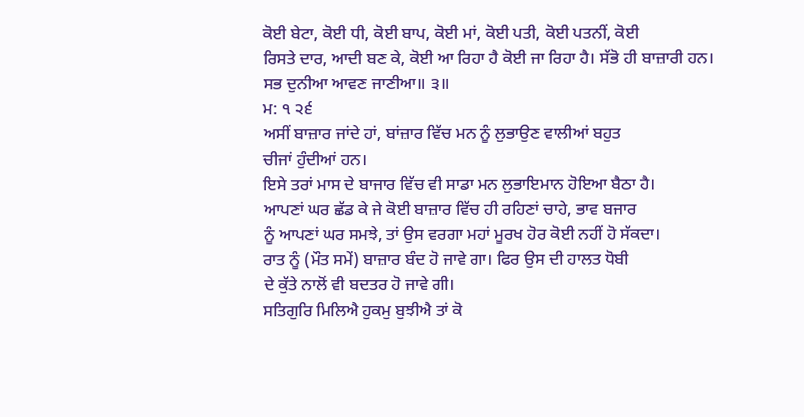ਕੋਈ ਬੇਟਾ, ਕੋਈ ਧੀ, ਕੋਈ ਬਾਪ, ਕੋਈ ਮਾਂ, ਕੋਈ ਪਤੀ, ਕੋਈ ਪਤਨੀਂ, ਕੋਈ
ਰਿਸਤੇ ਦਾਰ, ਆਦੀ ਬਣ ਕੇ, ਕੋਈ ਆ ਰਿਹਾ ਹੈ ਕੋਈ ਜਾ ਰਿਹਾ ਹੈ। ਸੱਭੋ ਹੀ ਬਾਜ਼ਾਰੀ ਹਨ।
ਸਭ ਦੁਨੀਆ ਆਵਣ ਜਾਣੀਆ॥ ੩॥
ਮ: ੧ ੨੬
ਅਸੀਂ ਬਾਜ਼ਾਰ ਜਾਂਦੇ ਹਾਂ, ਬਾਂਜ਼ਾਰ ਵਿੱਚ ਮਨ ਨੂੰ ਲੁਭਾਉਣ ਵਾਲੀਆਂ ਬਹੁਤ
ਚੀਜਾਂ ਹੁੰਦੀਆਂ ਹਨ।
ਇਸੇ ਤਰਾਂ ਮਾਸ ਦੇ ਬਾਜਾਰ ਵਿੱਚ ਵੀ ਸਾਡਾ ਮਨ ਲੁਭਾਇਮਾਨ ਹੋਇਆ ਬੈਠਾ ਹੈ।
ਆਪਣਾਂ ਘਰ ਛੱਡ ਕੇ ਜੇ ਕੋਈ ਬਾਜ਼ਾਰ ਵਿੱਚ ਹੀ ਰਹਿਣਾਂ ਚਾਹੇ, ਭਾਵ ਬਜਾਰ
ਨੂੰ ਆਪਣਾਂ ਘਰ ਸਮਝੇ, ਤਾਂ ਉਸ ਵਰਗਾ ਮਹਾਂ ਮੂਰਖ ਹੋਰ ਕੋਈ ਨਹੀਂ ਹੋ ਸੱਕਦਾ।
ਰਾਤ ਨੂੰ (ਮੌਤ ਸਮੇਂ) ਬਾਜ਼ਾਰ ਬੰਦ ਹੋ ਜਾਵੇ ਗਾ। ਫਿਰ ਉਸ ਦੀ ਹਾਲਤ ਧੋਬੀ
ਦੇ ਕੁੱਤੇ ਨਾਲੋਂ ਵੀ ਬਦਤਰ ਹੋ ਜਾਵੇ ਗੀ।
ਸਤਿਗੁਰਿ ਮਿਲਿਐ ਹੁਕਮੁ ਬੁਝੀਐ ਤਾਂ ਕੋ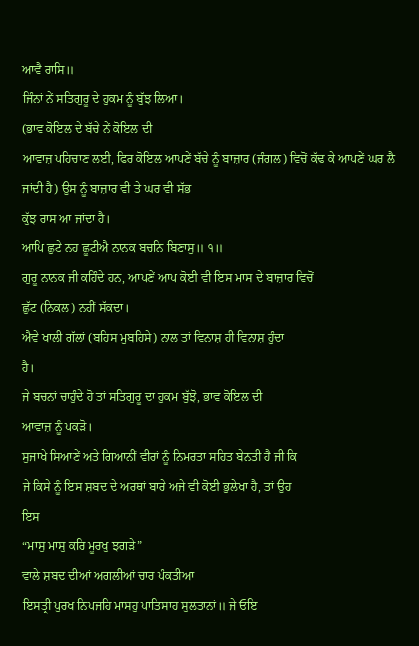ਆਵੈ ਰਾਸਿ॥
ਜਿੰਨਾਂ ਨੇਂ ਸਤਿਗੁਰੂ ਦੇ ਹੁਕਮ ਨੂੰ ਬੁੱਝ ਲਿਆ।
(ਭਾਵ ਕੋਇਲ ਦੇ ਬੱਚੇ ਨੇਂ ਕੋਇਲ ਦੀ
ਆਵਾਜ਼ ਪਹਿਚਾਣ ਲਈ, ਫਿਰ ਕੋਇਲ ਆਪਣੇਂ ਬੱਚੇ ਨੂੰ ਬਾਜ਼ਾਰ (ਜੰਗਲ) ਵਿਚੋਂ ਕੱਢ ਕੇ ਆਪਣੇਂ ਘਰ ਲੈ
ਜਾਂਦੀ ਹੈ) ਉਸ ਨੂੰ ਬਾਜ਼ਾਰ ਵੀ ਤੇ ਘਰ ਵੀ ਸੱਭ
ਕੁੱਝ ਰਾਸ ਆ ਜਾਂਦਾ ਹੈ।
ਆਪਿ ਛੁਟੇ ਨਹ ਛੂਟੀਐ ਨਾਨਕ ਬਚਨਿ ਬਿਣਾਸੁ॥ ੧॥
ਗੁਰੂ ਨਾਨਕ ਜੀ ਕਹਿੰਦੇ ਹਨ, ਆਪਣੇਂ ਆਪ ਕੋਈ ਵੀ ਇਸ ਮਾਸ ਦੇ ਬਾਜ਼ਾਰ ਵਿਚੋਂ
ਛੁੱਟ (ਨਿਕਲ) ਨਹੀਂ ਸੱਕਦਾ।
ਐਵੇ ਖਾਲੀ ਗੱਲਾਂ (ਬਹਿਸ ਮੁਬਹਿਸੇ) ਨਾਲ ਤਾਂ ਵਿਨਾਸ਼ ਹੀ ਵਿਨਾਸ਼ ਹੁੰਦਾ
ਹੈ।
ਜੇ ਬਚਨਾਂ ਚਾਹੁੰਦੇ ਹੋ ਤਾਂ ਸਤਿਗੁਰੂ ਦਾ ਹੁਕਮ ਬੁੱਝੋ, ਭਾਵ ਕੋਇਲ ਦੀ
ਆਵਾਜ਼ ਨੂੰ ਪਕੜੋ।
ਸੁਜਾਖੇ ਸਿਆਣੇਂ ਅਤੇ ਗਿਆਨੀਂ ਵੀਰਾਂ ਨੂੰ ਨਿਮਰਤਾ ਸਹਿਤ ਬੇਨਤੀ ਹੈ ਜੀ ਕਿ
ਜੇ ਕਿਸੇ ਨੂੰ ਇਸ ਸ਼ਬਦ ਦੇ ਅਰਥਾਂ ਬਾਰੇ ਅਜੇ ਵੀ ਕੋਈ ਭੁਲੇਖਾ ਹੈ, ਤਾਂ ਉਹ
ਇਸ
“ਮਾਸੁ ਮਾਸੁ ਕਰਿ ਮੂਰਖੁ ਝਗੜੇ”
ਵਾਲੇ ਸ਼ਬਦ ਦੀਆਂ ਅਗਲੀਆਂ ਚਾਰ ਪੰਕਤੀਆ
ਇਸਤ੍ਰੀ ਪੁਰਖ ਨਿਪਜਹਿ ਮਾਸਹੁ ਪਾਤਿਸਾਹ ਸੁਲਤਾਨਾਂ॥ ਜੇ ਓਇ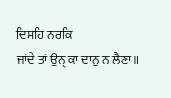ਦਿਸਹਿ ਨਰਕਿ
ਜਾਂਦੇ ਤਾਂ ਉਨੑ ਕਾ ਦਾਨੁ ਨ ਲੈਣਾ॥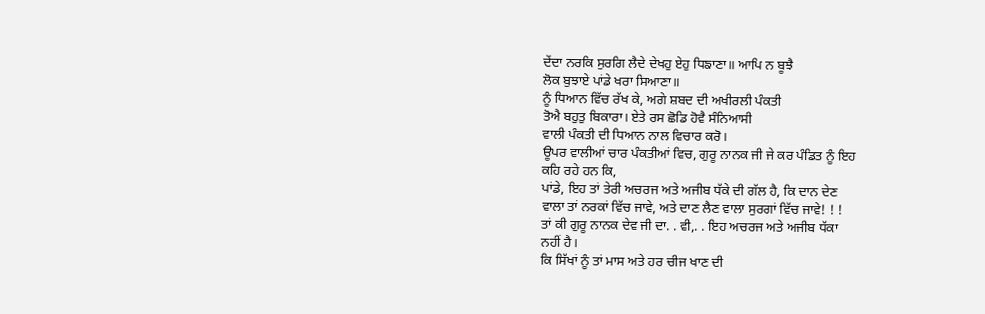ਦੇਂਦਾ ਨਰਕਿ ਸੁਰਗਿ ਲੈਦੇ ਦੇਖਹੁ ਏਹੁ ਧਿਙਾਣਾ॥ ਆਪਿ ਨ ਬੂਝੈ
ਲੋਕ ਬੁਝਾਏ ਪਾਂਡੇ ਖਰਾ ਸਿਆਣਾ॥
ਨੂੰ ਧਿਆਨ ਵਿੱਚ ਰੱਖ ਕੇ, ਅਗੇ ਸ਼ਬਦ ਦੀ ਅਖੀਰਲੀ ਪੰਕਤੀ
ਤੋਐ ਬਹੁਤੁ ਬਿਕਾਰਾ। ਏਤੇ ਰਸ ਛੋਡਿ ਹੋਵੈ ਸੰਨਿਆਸੀ
ਵਾਲੀ ਪੰਕਤੀ ਦੀ ਧਿਆਨ ਨਾਲ ਵਿਚਾਰ ਕਰੋ।
ਊਪਰ ਵਾਲੀਆਂ ਚਾਰ ਪੰਕਤੀਆਂ ਵਿਚ, ਗੁਰੂ ਨਾਨਕ ਜੀ ਜੇ ਕਰ ਪੰਡਿਤ ਨੂੰ ਇਹ
ਕਹਿ ਰਹੇ ਹਨ ਕਿ,
ਪਾਂਡੇ, ਇਹ ਤਾਂ ਤੇਰੀ ਅਚਰਜ ਅਤੇ ਅਜੀਬ ਧੱਕੇ ਦੀ ਗੱਲ ਹੈ, ਕਿ ਦਾਨ ਦੇਣ
ਵਾਲਾ ਤਾਂ ਨਰਕਾਂ ਵਿੱਚ ਜਾਵੇ, ਅਤੇ ਦਾਣ ਲੈਣ ਵਾਲਾ ਸੁਰਗਾਂ ਵਿੱਚ ਜਾਵੇ! ! !
ਤਾਂ ਕੀ ਗੁਰੂ ਨਾਨਕ ਦੇਵ ਜੀ ਦਾ. . ਵੀ,. . ਇਹ ਅਚਰਜ ਅਤੇ ਅਜੀਬ ਧੱਕਾ
ਨਹੀਂ ਹੈ।
ਕਿ ਸਿੱਖਾਂ ਨੂੰ ਤਾਂ ਮਾਸ ਅਤੇ ਹਰ ਚੀਜ ਖਾਣ ਦੀ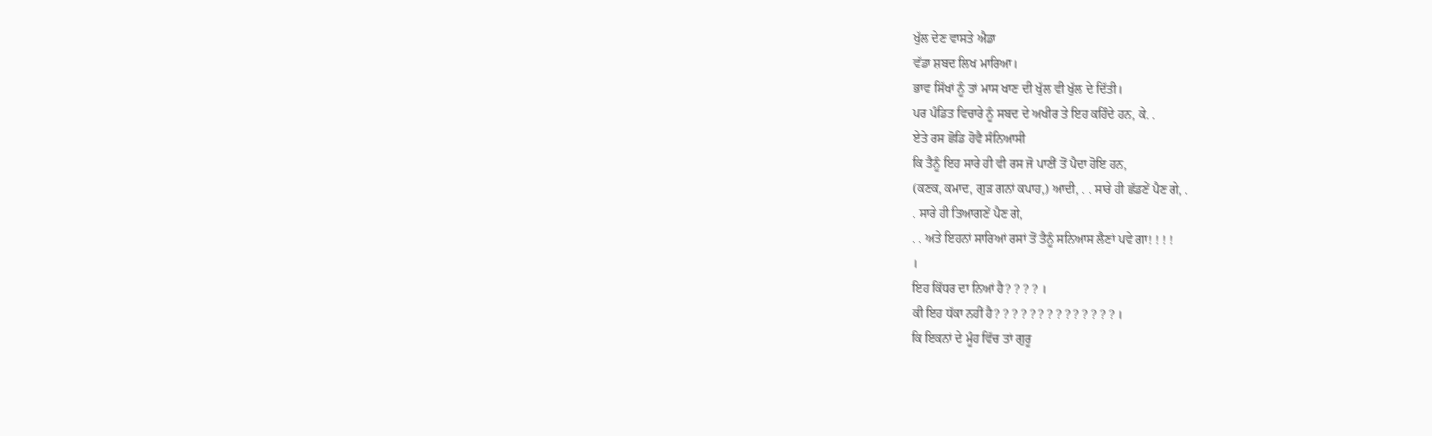ਖੁੱਲ ਦੇਣ ਵਾਸਤੇ ਐਡਾ
ਵੱਡਾ ਸ਼ਬਦ ਲਿਖ ਮਾਰਿਆ।
ਭਾਵ ਸਿੱਖਾਂ ਨੂੰ ਤਾਂ ਮਾਸ ਖਾਣ ਦੀ ਖੁੱਲ ਵੀ ਖੁੱਲ ਦੇ ਦਿੱਤੀ।
ਪਰ ਪੰਡਿਤ ਵਿਚਾਰੇ ਨੂੰ ਸਬਦ ਦੇ ਅਖੀਰ ਤੇ ਇਹ ਕਹਿੰਦੇ ਹਨ, ਕੇ. .
ਏਤੇ ਰਸ ਛੋਡਿ ਹੋਵੈ ਸੰਨਿਆਸੀ
ਕਿ ਤੈਨੂੰ ਇਹ ਸਾਰੇ ਹੀ ਵੀ ਰਸ ਜੋ ਪਾਣੀਂ ਤੋਂ ਪੈਦਾ ਹੋਇ ਹਨ,
(ਕਣਕ, ਕਮਾਦ, ਗੁੜ ਗਨਾਂ ਕਪਾਹ,) ਆਦੀ, . . ਸਾਰੇ ਹੀ ਛੱਡਣੇਂ ਪੈਣ ਗੇ, .
. ਸਾਰੇ ਹੀ ਤਿਆਗਣੇਂ ਪੈਣ ਗੇ,
. . ਅਤੇ ਇਹਨਾਂ ਸਾਰਿਆਂ ਰਸਾਂ ਤੋਂ ਤੈਨੂੰ ਸਨਿਆਸ ਲੈਣਾਂ ਪਵੇ ਗਾ! ! ! !
।
ਇਹ ਕਿੱਧਰ ਦਾ ਨਿਆਂ ਹੈ? ? ? ? ।
ਕੀ ਇਹ ਧੱਕਾ ਨਹੀਂ ਹੈ? ? ? ? ? ? ? ? ? ? ? ? ? ? ।
ਕਿ ਇਕਨਾਂ ਦੇ ਮੂੰਹ ਵਿੱਚ ਤਾਂ ਗੁਰੂ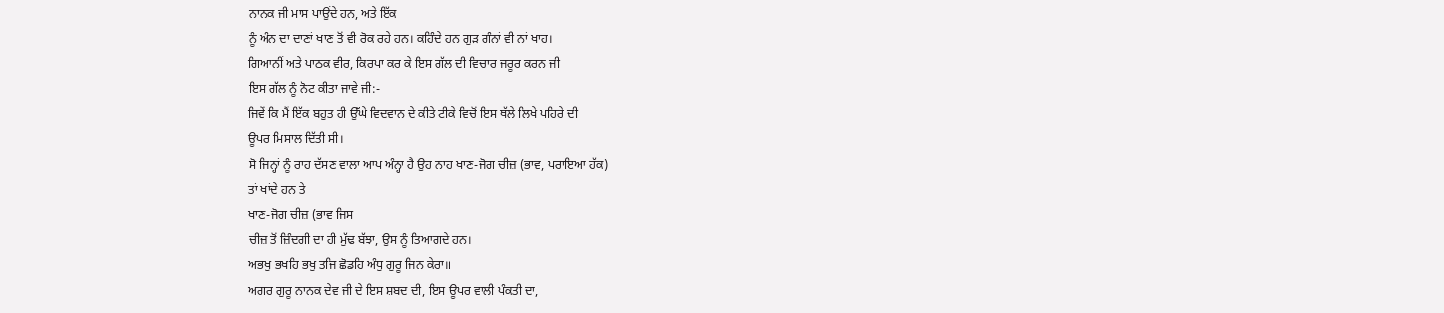ਨਾਨਕ ਜੀ ਮਾਸ ਪਾਉਂਦੇ ਹਨ, ਅਤੇ ਇੱਕ
ਨੂੰ ਅੰਨ ਦਾ ਦਾਣਾਂ ਖਾਣ ਤੋਂ ਵੀ ਰੋਕ ਰਹੇ ਹਨ। ਕਹਿੰਦੇ ਹਨ ਗੁੜ ਗੰਨਾਂ ਵੀ ਨਾਂ ਖਾਹ।
ਗਿਆਨੀਂ ਅਤੇ ਪਾਠਕ ਵੀਰ, ਕਿਰਪਾ ਕਰ ਕੇ ਇਸ ਗੱਲ ਦੀ ਵਿਚਾਰ ਜਰੂਰ ਕਰਨ ਜੀ
ਇਸ ਗੱਲ ਨੂੰ ਨੋਟ ਕੀਤਾ ਜਾਵੇ ਜੀ:-
ਜਿਵੇਂ ਕਿ ਮੈਂ ਇੱਕ ਬਹੁਤ ਹੀ ਉੱਘੇ ਵਿਦਵਾਨ ਦੇ ਕੀਤੇ ਟੀਕੇ ਵਿਚੋਂ ਇਸ ਥੱਲੇ ਲਿਖੇ ਪਹਿਰੇ ਦੀ
ਊਪਰ ਮਿਸਾਲ ਦਿੱਤੀ ਸੀ।
ਸੋ ਜਿਨ੍ਹਾਂ ਨੂੰ ਰਾਹ ਦੱਸਣ ਵਾਲਾ ਆਪ ਅੰਨ੍ਹਾ ਹੈ ਉਹ ਨਾਹ ਖਾਣ-ਜੋਗ ਚੀਜ਼ (ਭਾਵ, ਪਰਾਇਆ ਹੱਕ)
ਤਾਂ ਖਾਂਦੇ ਹਨ ਤੇ
ਖਾਣ-ਜੋਗ ਚੀਜ਼ (ਭਾਵ ਜਿਸ
ਚੀਜ਼ ਤੋਂ ਜ਼ਿੰਦਗੀ ਦਾ ਹੀ ਮੁੱਢ ਬੱਝਾ, ਉਸ ਨੂੰ ਤਿਆਗਦੇ ਹਨ।
ਅਭਖੁ ਭਖਹਿ ਭਖੁ ਤਜਿ ਛੋਡਹਿ ਅੰਧੁ ਗੁਰੂ ਜਿਨ ਕੇਰਾ॥
ਅਗਰ ਗੁਰੂ ਨਾਨਕ ਦੇਵ ਜੀ ਦੇ ਇਸ ਸ਼ਬਦ ਦੀ, ਇਸ ਊਪਰ ਵਾਲੀ ਪੰਕਤੀ ਦਾ,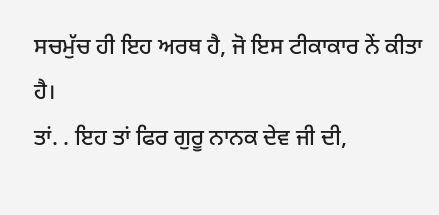ਸਚਮੁੱਚ ਹੀ ਇਹ ਅਰਥ ਹੈ, ਜੋ ਇਸ ਟੀਕਾਕਾਰ ਨੇਂ ਕੀਤਾ ਹੈ।
ਤਾਂ. . ਇਹ ਤਾਂ ਫਿਰ ਗੁਰੂ ਨਾਨਕ ਦੇਵ ਜੀ ਦੀ,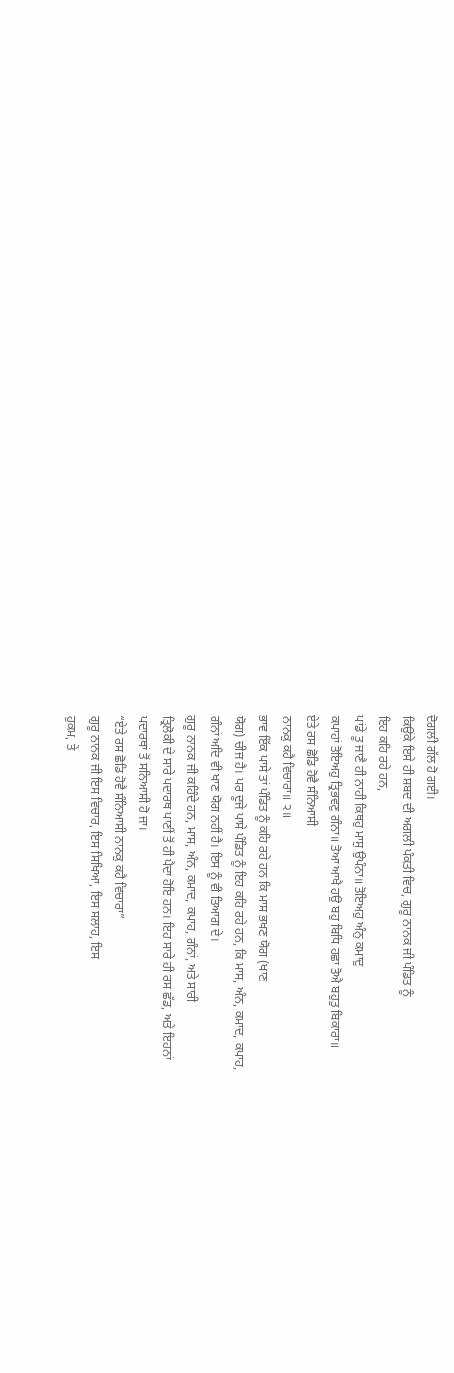ਦੋਗਲੀ ਗੱਲ ਹੋ ਗਈ।
ਕਿਉਂਕੇ ਇਸੇ ਹੀ ਸ਼ਬਦ ਦੀ ਅਗਲੀ ਪੰਕਤੀ ਵਿਚ, ਗੁਰੂ ਨਾਨਕ ਜੀ ਪੰਡਿਤ ਨੂੰ
ਇਹ ਕਹਿ ਰਹੇ ਹਨ,
ਪਾਂਡੇ ਤੂ ਜਾਣੈ ਹੀ ਨਾਹੀ ਕਿਥਹੁ ਮਾਸੁ ਉਪੰਨਾ॥ ਤੋਇਅਹੁ ਅੰਨੁ ਕਮਾਦੁ
ਕਪਾਹਾਂ ਤੋਇਅਹੁ ਤ੍ਰਿਭਵਣੁ ਗੰਨਾ॥ ਤੋਆ ਆਖੈ ਹਉ ਬਹੁ ਬਿਧਿ ਹਛਾ ਤੋਐ ਬਹੁਤੁ ਬਿਕਾਰਾ॥
ਏਤੇ ਰਸ ਛੋਡਿ ਹੋਵੈ ਸੰਨਿਆਸੀ
ਨਾਨਕੁ ਕਹੈ ਵਿਚਾਰਾ॥ ੨॥
ਭਾਵ ਇੱਕ ਪਾਸੇ ਤਾਂ ਪੰਡਿਤ ਨੂੰ ਕਹਿ ਰਹੇ ਹਨ ਕਿ ਮਾਸ ਭਖਣ ਯੋਗ (ਖਾਣ
ਯੋਗ) ਚੀਜ ਹੈ। ਪਰ ਦੂਜੇ ਪਾਸੇ ਪੰਡਿਤ ਨੂੰ ਇਹ ਕਹਿ ਰਹੇ ਹਨ, ਕਿ ਮਾਸ, ਅੰਨ, ਕਮਾਦ, ਕਪਾਹ,
ਗੰਨਾਂ ਅਦਿ ਵੀ ਖਾਣ ਯੋਗ ਨਹੀਂ ਹੈ। ਇਸ ਨੂੰ ਵੀ ਤਿਆਗ ਦੇ।
ਗੁਰੂ ਨਾਨਕ ਜੀ ਕਹਿੰਦੇ ਹਨ, ਮਾਸ, ਅੰਨ, ਕਮਾਦ, ਕਪਾਹ, ਗੰਨਾਂ, ਅਤੇ ਸਾਰੀ
ਤ੍ਰਿਲੋਕੀ ਦੇ ਸਾਰੇ ਪਦਾਰਥ ਪਾਣੀਂ ਤੋਂ ਹੀ ਪੈਦਾ ਹੋਇ ਹਨ। ਇਹ ਸਾਰੇ ਹੀ ਰਸ ਛੱਡ, ਅਤੇ ਇਹਨਾਂ
ਪਦਾਰਥਾਂ ਤੋਂ ਸਨਿਆਸੀ ਹੋ ਜਾ।
“ਏਤੇ ਰਸ ਛੋਡਿ ਹੋਵੈ ਸੰਨਿਆਸੀ ਨਾਨਕੁ ਕਹੈ ਵਿਚਾਰਾ”
ਗੁਰੂ ਨਾਨਕ ਜੀ ਇਸ ਵਿਚਾਰ, ਇਸ ਸਿਖਿਆ, ਇਸ ਸਲਾਹ, ਇਸ
ਹੁਕਮ, ਤੇ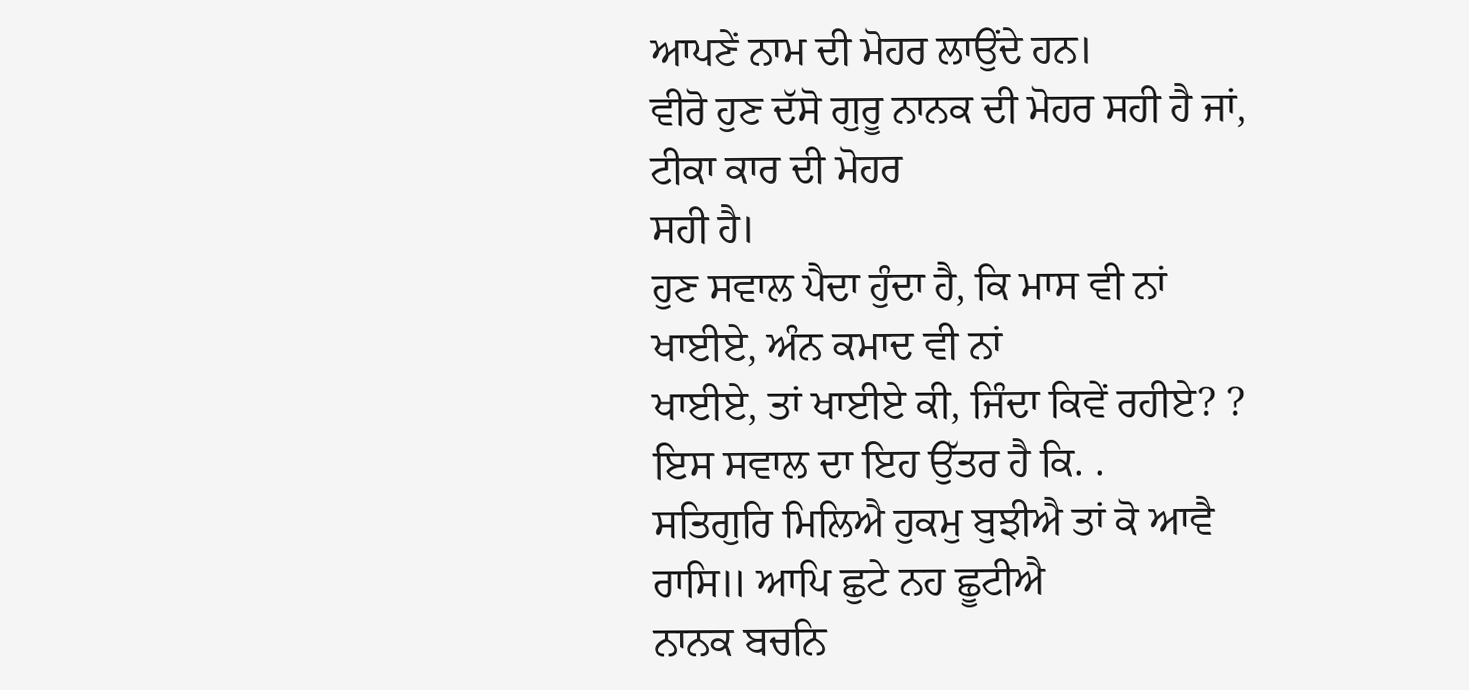ਆਪਣੇਂ ਨਾਮ ਦੀ ਮੋਹਰ ਲਾਉਂਦੇ ਹਨ।
ਵੀਰੋ ਹੁਣ ਦੱਸੋ ਗੁਰੂ ਨਾਨਕ ਦੀ ਮੋਹਰ ਸਹੀ ਹੈ ਜਾਂ, ਟੀਕਾ ਕਾਰ ਦੀ ਮੋਹਰ
ਸਹੀ ਹੈ।
ਹੁਣ ਸਵਾਲ ਪੈਦਾ ਹੁੰਦਾ ਹੈ, ਕਿ ਮਾਸ ਵੀ ਨਾਂ ਖਾਈਏ, ਅੰਨ ਕਮਾਦ ਵੀ ਨਾਂ
ਖਾਈਏ, ਤਾਂ ਖਾਈਏ ਕੀ, ਜਿੰਦਾ ਕਿਵੇਂ ਰਹੀਏ? ?
ਇਸ ਸਵਾਲ ਦਾ ਇਹ ਉੱਤਰ ਹੈ ਕਿ. .
ਸਤਿਗੁਰਿ ਮਿਲਿਐ ਹੁਕਮੁ ਬੁਝੀਐ ਤਾਂ ਕੋ ਆਵੈ ਰਾਸਿ॥ ਆਪਿ ਛੁਟੇ ਨਹ ਛੂਟੀਐ
ਨਾਨਕ ਬਚਨਿ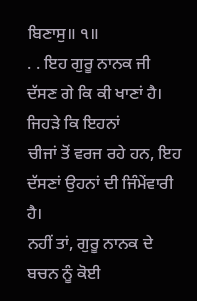ਬਿਣਾਸੁ॥ ੧॥
. . ਇਹ ਗੁਰੂ ਨਾਨਕ ਜੀ ਦੱਸਣ ਗੇ ਕਿ ਕੀ ਖਾਣਾਂ ਹੈ। ਜਿਹੜੇ ਕਿ ਇਹਨਾਂ
ਚੀਜਾਂ ਤੋਂ ਵਰਜ ਰਹੇ ਹਨ, ਇਹ ਦੱਸਣਾਂ ਉਹਨਾਂ ਦੀ ਜਿੰਮੇਂਵਾਰੀ ਹੈ।
ਨਹੀਂ ਤਾਂ, ਗੁਰੂ ਨਾਨਕ ਦੇ ਬਚਨ ਨੂੰ ਕੋਈ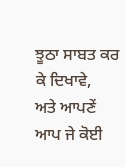ਝੂਠਾ ਸਾਬਤ ਕਰ ਕੇ ਦਿਖਾਵੇ,
ਅਤੇ ਆਪਣੇਂ ਆਪ ਜੇ ਕੋਈ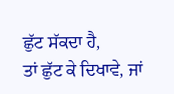ਛੁੱਟ ਸੱਕਦਾ ਹੈ,
ਤਾਂ ਛੁੱਟ ਕੇ ਦਿਖਾਵੇ, ਜਾਂ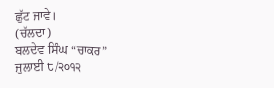ਛੁੱਟ ਜਾਵੇ।
(ਚੱਲਦਾ)
ਬਲਦੇਵ ਸਿੰਘ “ਚਾਕਰ”
ਜੁਲਾਈ ੮/੨੦੧੨